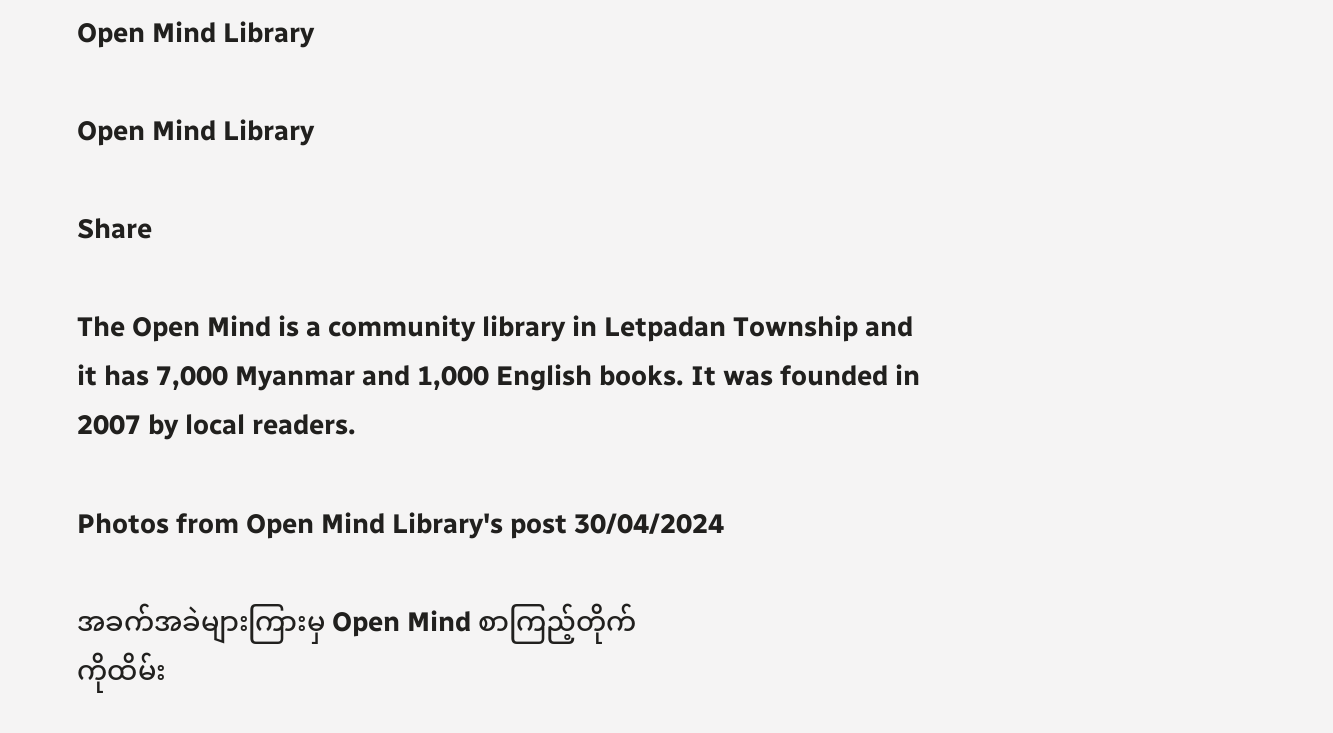Open Mind Library

Open Mind Library

Share

The Open Mind is a community library in Letpadan Township and it has 7,000 Myanmar and 1,000 English books. It was founded in 2007 by local readers.

Photos from Open Mind Library's post 30/04/2024

အခက်အခဲများကြားမှ Open Mind စာကြည့်တိုက်
ကိုထိမ်း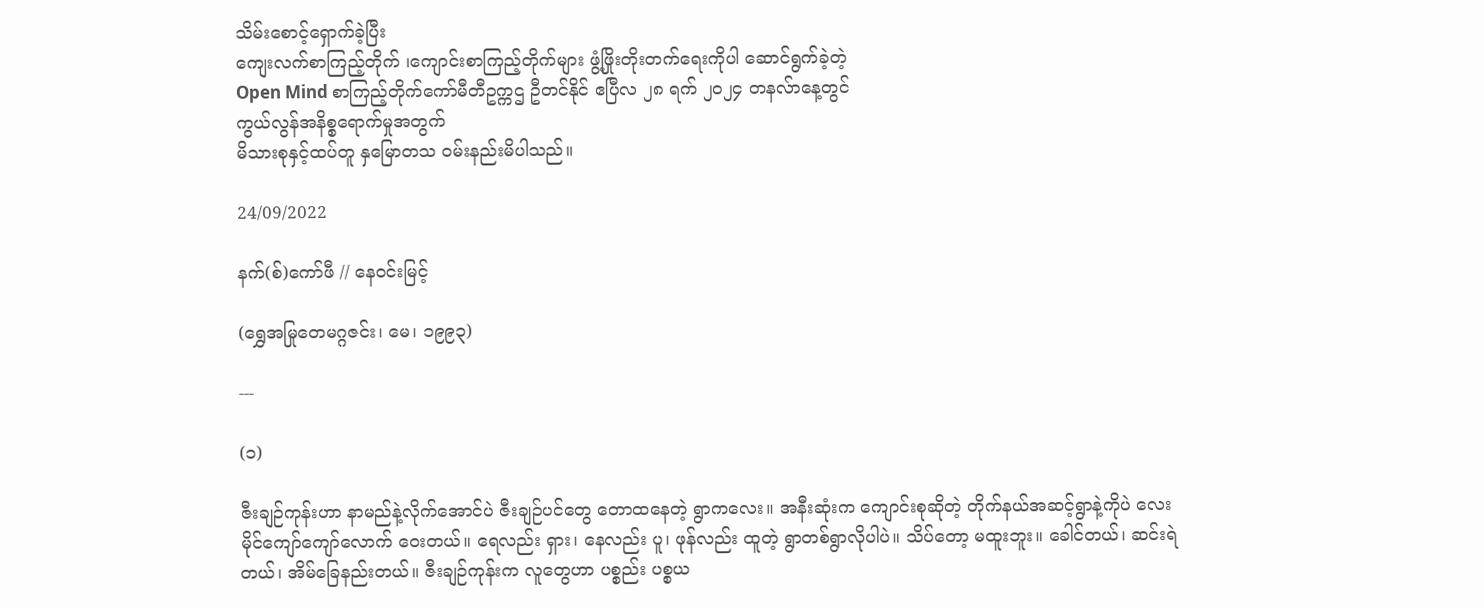သိမ်းစောင့်ရှောက်ခဲ့ပြီး
ကျေးလက်စာကြည့်တိုက် ၊ကျောင်းစာကြည့်တိုက်များ ဖွံ့ဖြိုးတိုးတက်ရေးကိုပါ ဆောင်ရွက်ခဲ့တဲ့
Open Mind စာကြည့်တိုက်ကော်မီတီဥက္ကဌ ဦတင်နိုင် ဧပြီလ ၂၈ ရက် ၂၀၂၄ တနလ်ာနေ့တွင်
ကွယ်လွန်အနိစ္စရောက်မှုအတွက်
မိသားစုနှင့်ထပ်တူ နှမြောတသ ဝမ်းနည်းမိပါသည်။

24/09/2022

နက်(စ်)ကော်ဖီ // နေဝင်းမြင့်

(ရွှေအမြုတေမဂ္ဂဇင်း၊ မေ၊ ၁၉၉၃)

---

(၁)

ဇီးချဉ်ကုန်းဟာ နာမည်နဲ့လိုက်အောင်ပဲ ဇီးချဉ်ပင်တွေ တောထနေတဲ့ ရွာကလေး။ အနီးဆုံးက ကျောင်းစုဆိုတဲ့ တိုက်နယ်အဆင့်ရွာနဲ့ကိုပဲ လေးမိုင်ကျော်ကျော်လောက် ဝေးတယ်။ ရေလည်း ရှား၊ နေလည်း ပူ၊ ဖုန်လည်း ထူတဲ့ ရွာတစ်ရွာလိုပါပဲ။ သိပ်တော့ မထူးဘူး။ ခေါင်တယ်၊ ဆင်းရဲတယ်၊ အိမ်ခြေနည်းတယ်။ ဇီးချဉ်ကုန်းက လူတွေဟာ ပစ္စည်း ပစ္စယ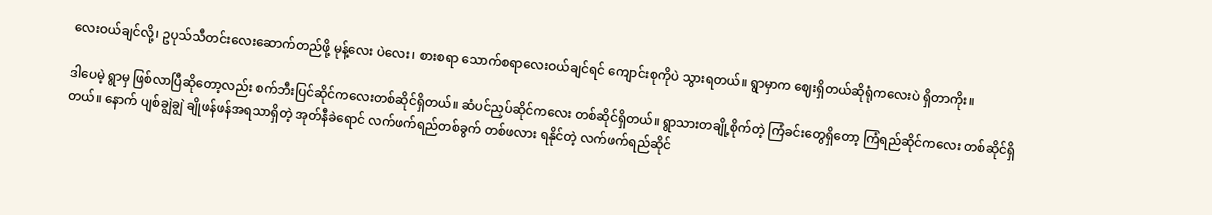လေးဝယ်ချင်လို့၊ ဥပုသ်သီတင်းလေးဆောက်တည်ဖို့ မုန့်လေး ပဲလေး၊ စားစရာ သောက်စရာလေးဝယ်ချင်ရင် ကျောင်းစုကိုပဲ သွားရတယ်။ ရွာမှာက ဈေးရှိတယ်ဆိုရုံကလေးပဲ ရှိတာကိုး။

ဒါပေမဲ့ ရွာမှ ဖြစ်လာပြီဆိုတော့လည်း စက်ဘီးပြင်ဆိုင်ကလေးတစ်ဆိုင်ရှိတယ်။ ဆံပင်ညှပ်ဆိုင်ကလေး တစ်ဆိုင်ရှိတယ်။ ရွာသားတချို့စိုက်တဲ့ ကြံခင်းတွေရှိတော့ ကြံရည်ဆိုင်ကလေး တစ်ဆိုင်ရှိတယ်။ နောက် ပျစ်ချွဲချွဲ ချိုဖန်ဖန်အရသာရှိတဲ့ အုတ်နီခဲရောင် လက်ဖက်ရည်တစ်ခွက် တစ်ဖလား ရနိုင်တဲ့ လက်ဖက်ရည်ဆိုင်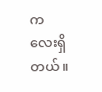ကလေးရှိတယ်။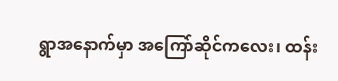ရွာအနောက်မှာ အကြော်ဆိုင်ကလေး၊ ထန်း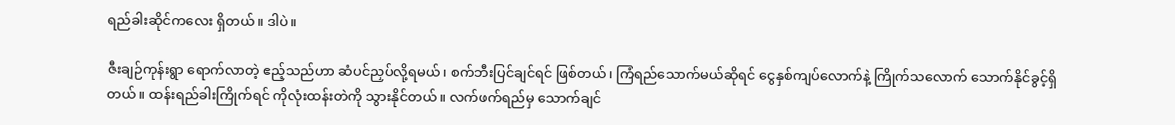ရည်ခါးဆိုင်ကလေး ရှိတယ်။ ဒါပဲ။

ဇီးချဉ်ကုန်းရွာ ရောက်လာတဲ့ ဧည့်သည်ဟာ ဆံပင်ညှပ်လို့ရမယ်၊ စက်ဘီးပြင်ချင်ရင် ဖြစ်တယ်၊ ကြံရည်သောက်မယ်ဆိုရင် ငွေနှစ်ကျပ်လောက်နဲ့ ကြိုက်သလောက် သောက်နိုင်ခွင့်ရှိတယ်။ ထန်းရည်ခါးကြိုက်ရင် ကိုလုံးထန်းတဲကို သွားနိုင်တယ်။ လက်ဖက်ရည်မှ သောက်ချင်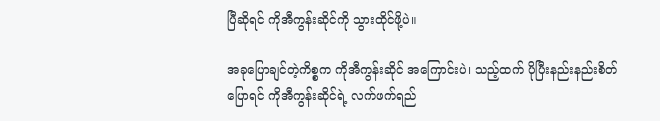ပြီဆိုရင် ကိုအီကွန်းဆိုင်ကို သွားထိုင်ဖို့ပဲ။

အခုပြောချင်တဲ့ကိစ္စက ကိုအီကွန်းဆိုင် အကြောင်းပဲ၊ သည့်ထက် ပိုပြီးနည်းနည်းစိတ်ပြောရင် ကိုအီကွန်းဆိုင်ရဲ့ လက်ဖက်ရည်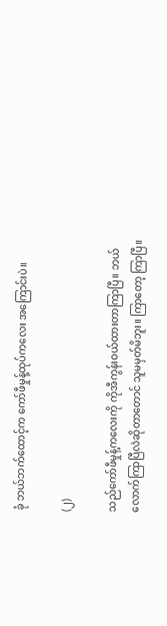ခုံ ဘယ်ဘက်ထောင့်က ကော်ဖီမှုန့်ထုပ်ကလေး အကြောင်းပဲ။

(၂)

သည်ကော်ဖီမှုန့်ကလေးကို ကိုအီကွန်းဝယ်ထားတာကြာပြီ။ ဘယ်လောက်ကြာပြီလဲဆိုတာတောင် သူမမှတ်မိဘူး။ ကြာတော့ ကြာပြီ။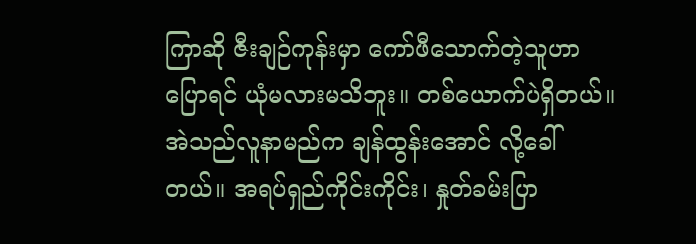ကြာဆို ဇီးချဉ်ကုန်းမှာ ကော်ဖီသောက်တဲ့သူဟာ ပြောရင် ယုံမလားမသိဘူး။ တစ်ယောက်ပဲရှိတယ်။ အဲသည်လူနာမည်က ချန်ထွန်းအောင် လို့ခေါ်တယ်။ အရပ်ရှည်ကိုင်းကိုင်း၊ နှုတ်ခမ်းပြာ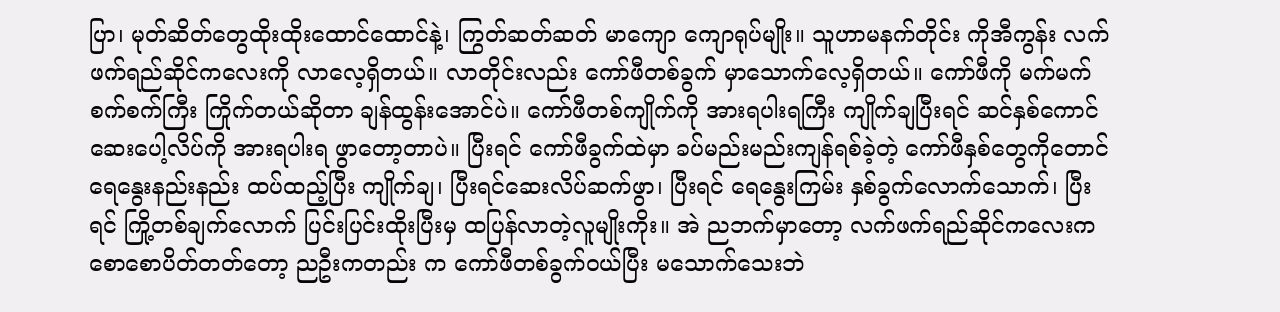ပြာ၊ မုတ်ဆိတ်တွေထိုးထိုးထောင်ထောင်နဲ့၊ ကြွတ်ဆတ်ဆတ် မာကျော ကျောရုပ်မျိုး။ သူဟာမနက်တိုင်း ကိုအီကွန်း လက်ဖက်ရည်ဆိုင်ကလေးကို လာလေ့ရှိတယ်။ လာတိုင်းလည်း ကော်ဖီတစ်ခွက် မှာသောက်လေ့ရှိတယ်။ ကော်ဖီကို မက်မက်စက်စက်ကြီး ကြိုက်တယ်ဆိုတာ ချန်ထွန်းအောင်ပဲ။ ကော်ဖီတစ်ကျိုက်ကို အားရပါးရကြီး ကျိုက်ချပြီးရင် ဆင်နှစ်ကောင် ဆေးပေါ့လိပ်ကို အားရပါးရ ဖွာတော့တာပဲ။ ပြီးရင် ကော်ဖီခွက်ထဲမှာ ခပ်မည်းမည်းကျန်ရစ်ခဲ့တဲ့ ကော်ဖီနှစ်တွေကိုတောင် ရေနွေးနည်းနည်း ထပ်ထည့်ပြီး ကျိုက်ချ၊ ပြီးရင်ဆေးလိပ်ဆက်ဖွာ၊ ပြီးရင် ရေနွေးကြမ်း နှစ်ခွက်လောက်သောက်၊ ပြီးရင် ကြို့တစ်ချက်လောက် ပြင်းပြင်းထိုးပြီးမှ ထပြန်လာတဲ့လူမျိုးကိုး။ အဲ ညဘက်မှာတော့ လက်ဖက်ရည်ဆိုင်ကလေးက စောစောပိတ်တတ်တော့ ညဦးကတည်း က ကော်ဖီတစ်ခွက်ဝယ်ပြီး မသောက်သေးဘဲ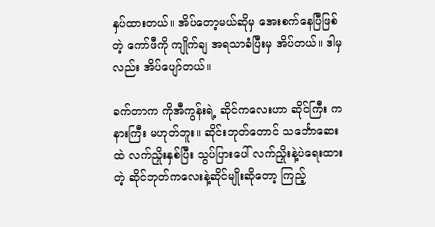နှပ်ထားတယ်။ အိပ်တော့မယ်ဆိုမှ အေးစက်နေပြီဖြစ်တဲ့ ကော်ဖီကို ကျိုက်ချ အရသာခံပြီးမှ အိပ်တယ်။ ဒါမှလည်း အိပ်ပျော်တယ်။

ခက်တာက ကိုအီကွန်းရဲ့ ဆိုင်ကလေးဟာ ဆိုင်ကြီး ကနားကြီး မဟုတ်ဘူး။ ဆိုင်းဘုတ်တောင် သင်္ဘောဆေးထဲ လက်ညှိုးနှစ်ပြီး သွပ်ပြားပေါ် လက်ညှိုးနဲ့ပဲရေးထားတဲ့ ဆိုင်ဘုတ်ကလေးနဲ့ဆိုင်မျိုးဆိုတော့ ကြည့်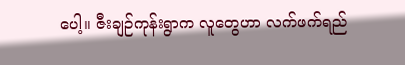ပေါ့။ ဇီးချဉ်ကုန်းရွာက လူတွေဟာ လက်ဖက်ရည်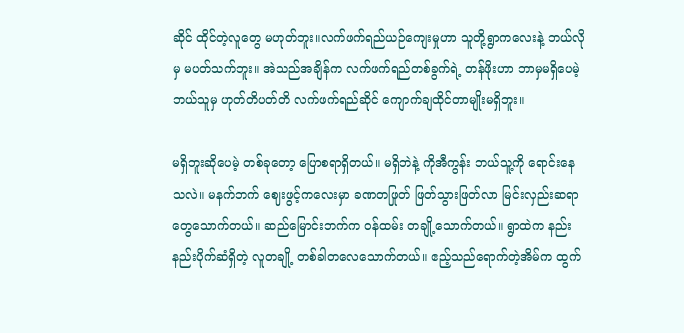ဆိုင် ထိုင်တဲ့လူတွေ မဟုတ်ဘူး။လက်ဖက်ရည်ယဉ်ကျေးမှုဟာ သူတို့ရွာကလေးနဲ့ ဘယ်လိုမှ မပတ်သက်ဘူး။ အဲသည်အချိန်က လက်ဖက်ရည်တစ်ခွက်ရဲ့ တန်ဖိုးဟာ ဘာမှမရှိပေမဲ့ ဘယ်သူမှ ဟုတ်တိပတ်တိ လက်ဖက်ရည်ဆိုင် ကျောက်ချထိုင်တာမျိုးမရှိဘူး။

မရှိဘူးဆိုပေမဲ့ တစ်ခုတော့ ပြောစရာရှိတယ်။ မရှိဘဲနဲ့ ကိုအီကွန်း ဘယ်သူ့ကို ရောင်းနေသလဲ။ မနက်ဘက် ဈေးဖွင့်ကလေးမှာ ခဏတဖြုတ် ဖြတ်သွားဖြတ်လာ မြင်းလှည်းဆရာတွေသောက်တယ်။ ဆည်မြောင်းဘက်က ဝန်ထမ်း တချို့သောက်တယ်။ ရွာထဲက နည်းနည်းပိုက်ဆံရှိတဲ့ လူတချို့ တစ်ခါတလေသောက်တယ်။ ဧည့်သည်ရောက်တဲ့အိမ်က ထွက်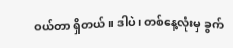ဝယ်တာ ရှိတယ်။ ဒါပဲ၊ တစ်နေ့လုံးမှ ခွက်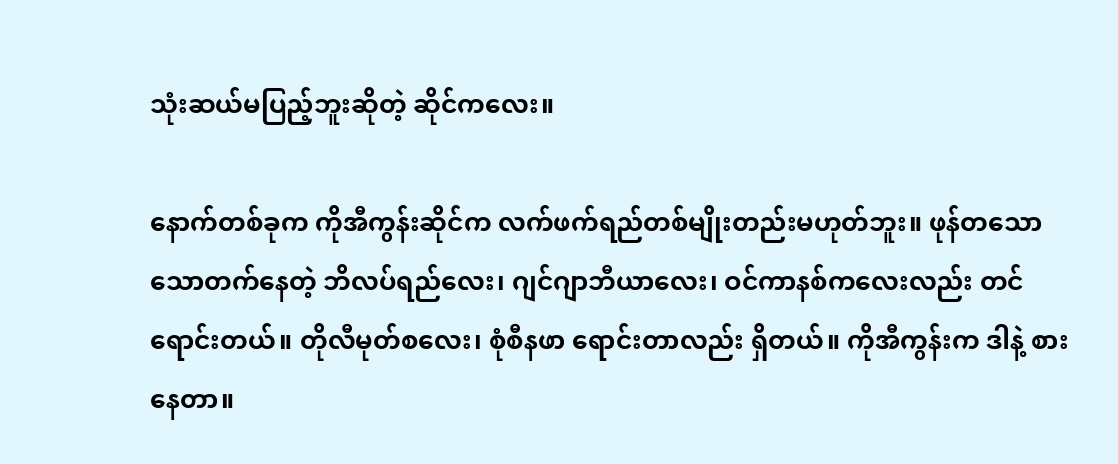သုံးဆယ်မပြည့်ဘူးဆိုတဲ့ ဆိုင်ကလေး။

နောက်တစ်ခုက ကိုအီကွန်းဆိုင်က လက်ဖက်ရည်တစ်မျိုးတည်းမဟုတ်ဘူး။ ဖုန်တသောသောတက်နေတဲ့ ဘိလပ်ရည်လေး၊ ဂျင်ဂျာဘီယာလေး၊ ဝင်ကာနစ်ကလေးလည်း တင်ရောင်းတယ်။ တိုလီမုတ်စလေး၊ စုံစီနဖာ ရောင်းတာလည်း ရှိတယ်။ ကိုအီကွန်းက ဒါနဲ့ စားနေတာ။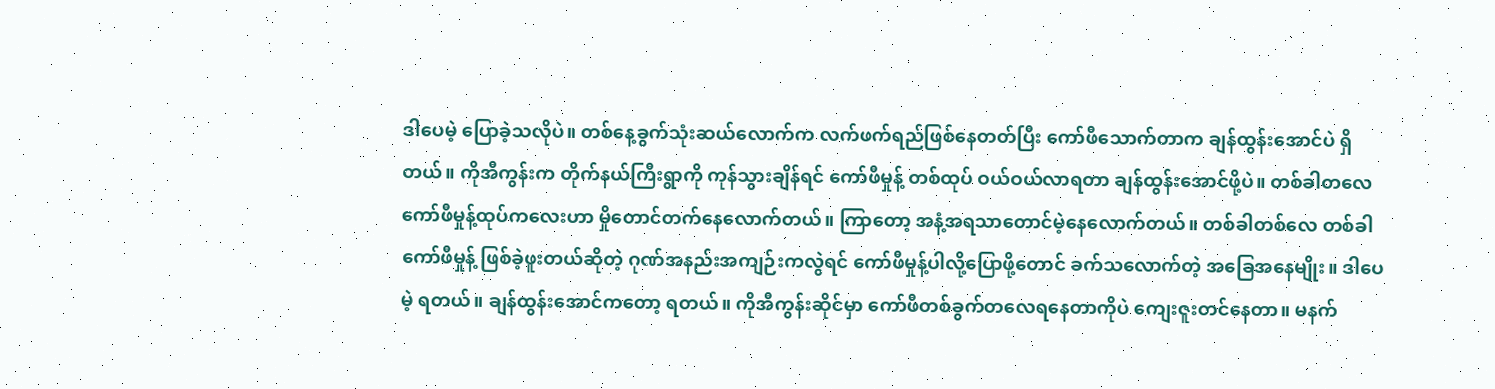ဒါပေမဲ့ ပြောခဲ့သလိုပဲ။ တစ်နေ့ခွက်သုံးဆယ်လောက်က လက်ဖက်ရည်ဖြစ်နေတတ်ပြီး ကော်ဖီသောက်တာက ချန်ထွန်းအောင်ပဲ ရှိတယ်။ ကိုအီကွန်းက တိုက်နယ်ကြီးရွာကို ကုန်သွားချိန်ရင် ကော်ဖီမှုန့် တစ်ထုပ် ဝယ်ဝယ်လာရတာ ချန်ထွန်းအောင်ဖို့ပဲ။ တစ်ခါတလေ ကော်ဖီမှုန့်ထုပ်ကလေးဟာ မှိုတောင်တက်နေလောက်တယ်။ ကြာတော့ အနံ့အရသာတောင်မဲ့နေလောက်တယ်။ တစ်ခါတစ်လေ တစ်ခါ ကော်ဖီမှုန့် ဖြစ်ခဲ့ဖူးတယ်ဆိုတဲ့ ဂုဏ်အနည်းအကျဉ်းကလွဲရင် ကော်ဖီမှုန့်ပါလို့ပြောဖို့တောင် ခက်သလောက်တဲ့ အခြေအနေမျိုး။ ဒါပေမဲ့ ရတယ်။ ချန်ထွန်းအောင်ကတော့ ရတယ်။ ကိုအီကွန်းဆိုင်မှာ ကော်ဖီတစ်ခွက်တလေရနေတာကိုပဲ ကျေးဇူးတင်နေတာ။ မနက်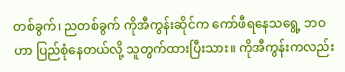တစ်ခွက်၊ ညတစ်ခွက် ကိုအီကွန်းဆိုင်က ကော်ဖီရနေသရွေ့ ဘဝဟာ ပြည်စုံနေတယ်လို့ သူတွက်ထားပြီးသား။ ကိုအီကွန်းကလည်း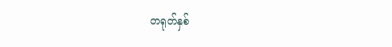တရုတ်နှစ်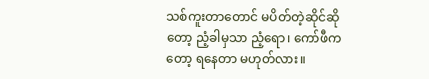သစ်ကူးတာတောင် မပိတ်တဲ့ဆိုင်ဆိုတော့ ညံ့ခါမှသာ ညံ့ရော၊ ကော်ဖီကတော့ ရနေတာ မဟုတ်လား။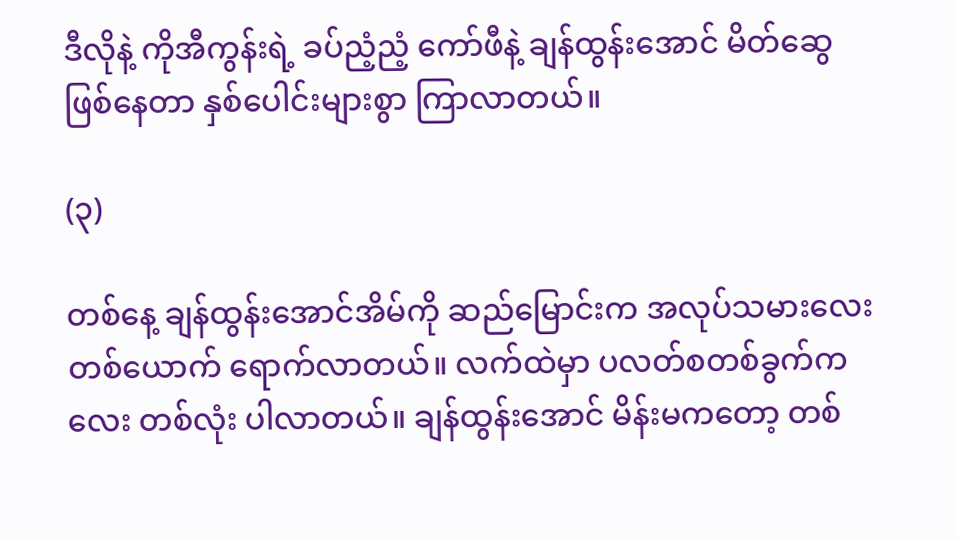ဒီလိုနဲ့ ကိုအီကွန်းရဲ့ ခပ်ညံ့ညံ့ ကော်ဖီနဲ့ ချန်ထွန်းအောင် မိတ်ဆွေဖြစ်နေတာ နှစ်ပေါင်းများစွာ ကြာလာတယ်။

(၃)

တစ်နေ့ ချန်ထွန်းအောင်အိမ်ကို ဆည်မြောင်းက အလုပ်သမားလေးတစ်ယောက် ရောက်လာတယ်။ လက်ထဲမှာ ပလတ်စတစ်ခွက်ကလေး တစ်လုံး ပါလာတယ်။ ချန်ထွန်းအောင် မိန်းမကတော့ တစ်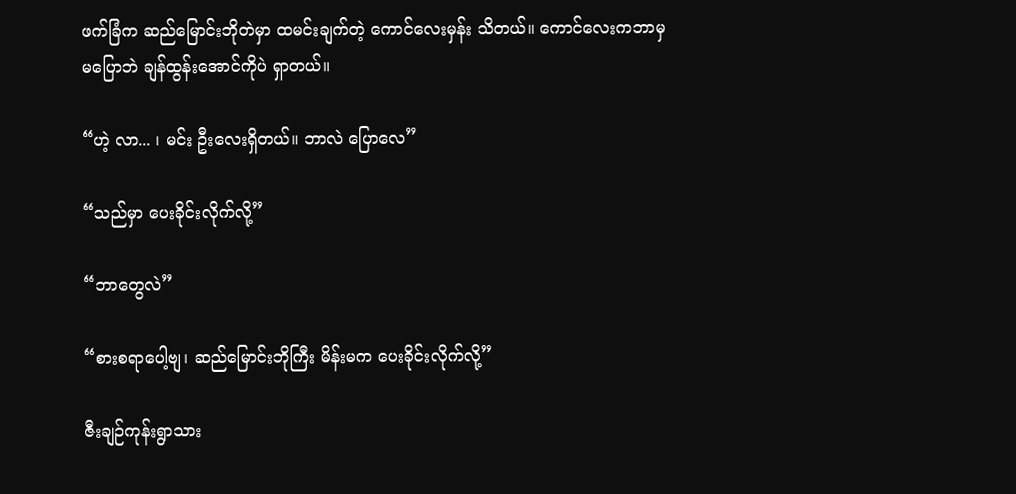ဖက်ခြံက ဆည်မြောင်းဘိုတဲမှာ ထမင်းချက်တဲ့ ကောင်လေးမှန်း သိတယ်။ ကောင်လေးကဘာမှမပြောဘဲ ချန်ထွန်းအောင်ကိုပဲ ရှာတယ်။

“ဟဲ့ လာ... ၊ မင်း ဦးလေးရှိတယ်။ ဘာလဲ ပြောလေ”

“သည်မှာ ပေးခိုင်းလိုက်လို့”

“ဘာတွေလဲ”

“စားစရာပေါ့ဗျ၊ ဆည်မြောင်းဘိုကြီး မိန်းမက ပေးခိုင်းလိုက်လို့”

ဇီးချဉ်ကုန်းရွာသား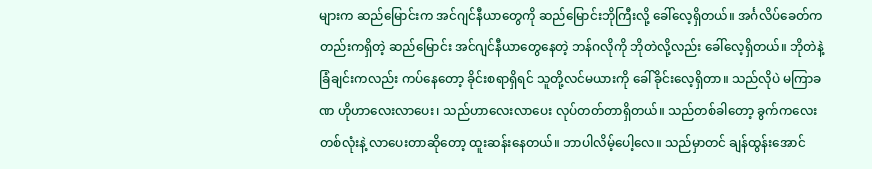များက ဆည်မြောင်းက အင်ဂျင်နီယာတွေကို ဆည်မြောင်းဘိုကြီးလို့ ခေါ်လေ့ရှိတယ်။ အင်္ဂလိပ်ခေတ်ကတည်းကရှိတဲ့ ဆည်မြောင်း အင်ဂျင်နီယာတွေနေတဲ့ ဘန်ဂလိုကို ဘိုတဲလို့လည်း ခေါ်လေ့ရှိတယ်။ ဘိုတဲနဲ့ ခြံချင်းကလည်း ကပ်နေတော့ ခိုင်းစရာရှိရင် သူတို့လင်မယားကို ခေါ်ခိုင်းလေ့ရှိတာ။ သည်လိုပဲ မကြာခဏ ဟိုဟာလေးလာပေး၊ သည်ဟာလေးလာပေး လုပ်တတ်တာရှိတယ်။ သည်တစ်ခါတော့ ခွက်ကလေးတစ်လုံးနဲ့ လာပေးတာဆိုတော့ ထူးဆန်းနေတယ်။ ဘာပါလိမ့်ပေါ့လေ။ သည်မှာတင် ချန်ထွန်းအောင်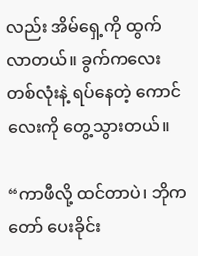လည်း အိမ်ရှေ့ကို ထွက်လာတယ်။ ခွက်ကလေးတစ်လုံးနဲ့ ရပ်နေတဲ့ ကောင်လေးကို တွေ့သွားတယ်။

“ကာဖီလို့ ထင်တာပဲ၊ ဘိုကတော် ပေးခိုင်း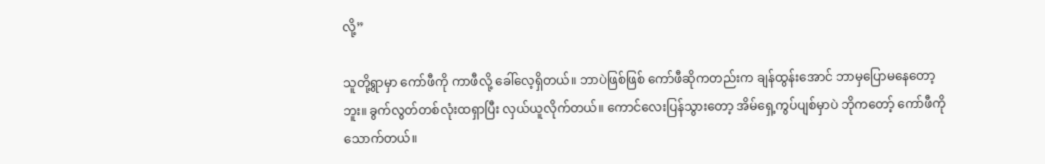လို့”

သူတို့ရွာမှာ ကော်ဖီကို ကာဖီလို့ ခေါ်လေ့ရှိတယ်။ ဘာပဲဖြစ်ဖြစ် ကော်ဖီဆိုကတည်းက ချန်ထွန်းအောင် ဘာမှပြောမနေတော့ဘူး။ ခွက်လွတ်တစ်လုံးထရှာပြီး လှယ်ယူလိုက်တယ်။ ကောင်လေးပြန်သွားတော့ အိမ်ရှေ့ကွပ်ပျစ်မှာပဲ ဘိုကတော့် ကော်ဖီကိုသောက်တယ်။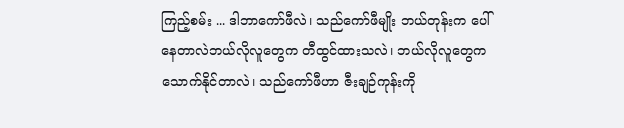ကြည့်စမ်း ... ဒါဘာကော်ဖီလဲ၊ သည်ကော်ဖီမျိုး ဘယ်တုန်းက ပေါ်နေတာလဲဘယ်လိုလူတွေက တီထွင်ထားသလဲ၊ ဘယ်လိုလူတွေက သောက်နိုင်တာလဲ၊ သည်ကော်ဖီဟာ ဇီးချဉ်ကုန်းကို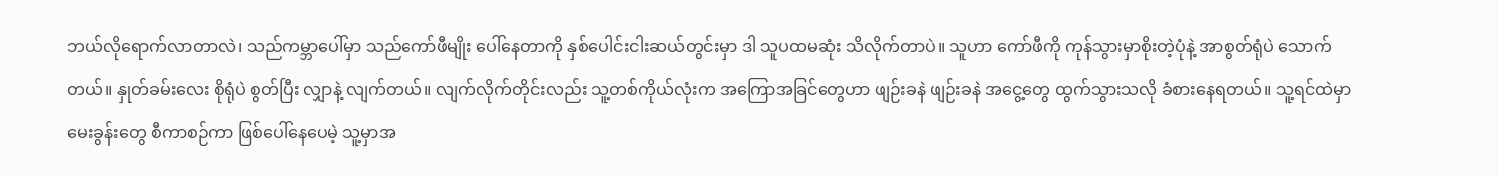ဘယ်လိုရောက်လာတာလဲ၊ သည်ကမ္ဘာပေါ်မှာ သည်ကော်ဖီမျိုး ပေါ်နေတာကို နှစ်ပေါင်းငါးဆယ်တွင်းမှာ ဒါ သူပထမဆုံး သိလိုက်တာပဲ။ သူဟာ ကော်ဖီကို ကုန်သွားမှာစိုးတဲ့ပုံနဲ့ အာစွတ်ရုံပဲ သောက်တယ်။ နှုတ်ခမ်းလေး စိုရုံပဲ စွတ်ပြီး လျှာနဲ့ လျက်တယ်။ လျက်လိုက်တိုင်းလည်း သူ့တစ်ကိုယ်လုံးက အကြောအခြင်တွေဟာ ဖျဉ်းခနဲ ဖျဉ်းခနဲ အငွေ့တွေ ထွက်သွားသလို ခံစားနေရတယ်။ သူ့ရင်ထဲမှာ မေးခွန်းတွေ စီကာစဉ်ကာ ဖြစ်ပေါ်နေပေမဲ့ သူ့မှာအ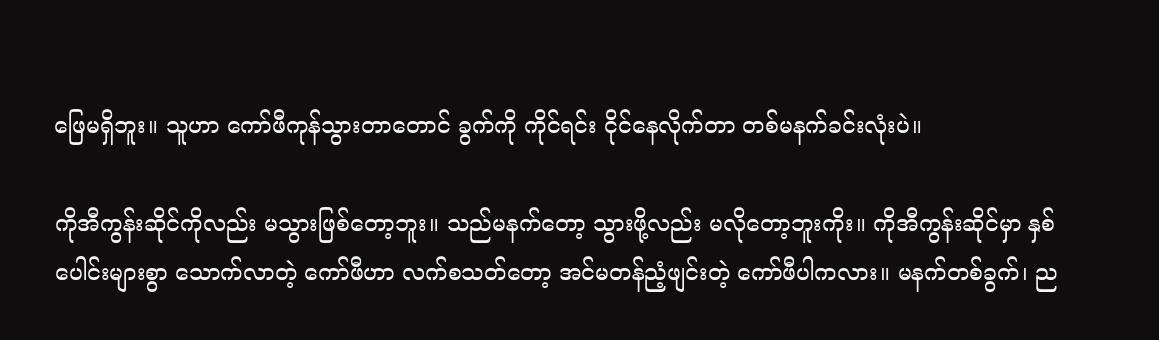ဖြေမရှိဘူး။ သူဟာ ကော်ဖီကုန်သွားတာတောင် ခွက်ကို ကိုင်ရင်း ငိုင်နေလိုက်တာ တစ်မနက်ခင်းလုံးပဲ။

ကိုအီကွန်းဆိုင်ကိုလည်း မသွားဖြစ်တော့ဘူး။ သည်မနက်တော့ သွားဖို့လည်း မလိုတော့ဘူးကိုး။ ကိုအီကွန်းဆိုင်မှာ နှစ်ပေါင်းများစွာ သောက်လာတဲ့ ကော်ဖီဟာ လက်စသတ်တော့ အင်မတန်ညံ့ဖျင်းတဲ့ ကော်ဖီပါကလား။ မနက်တစ်ခွက်၊ ည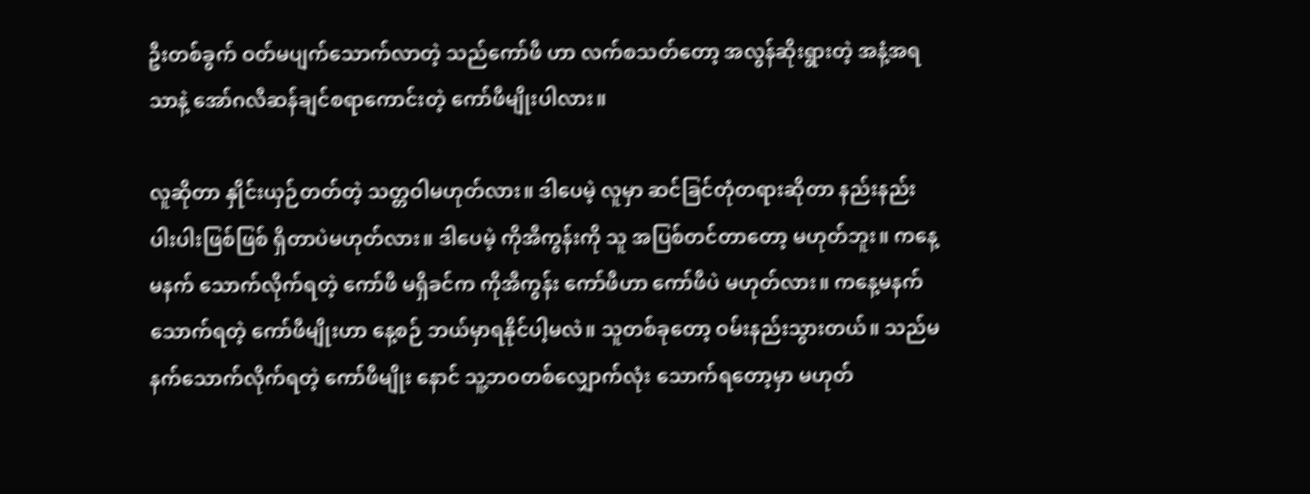ဦးတစ်ခွက် ဝတ်မပျက်သောက်လာတဲ့ သည်ကော်ဖီ ဟာ လက်စသတ်တော့ အလွန်ဆိုးရွားတဲ့ အနံ့အရသာနဲ့ အော်ဂလီဆန်ချင်စရာကောင်းတဲ့ ကော်ဖီမျိုးပါလား။

လူဆိုတာ နှိုင်းယှဉ်တတ်တဲ့ သတ္တဝါမဟုတ်လား။ ဒါပေမဲ့ လူမှာ ဆင်ခြင်တုံတရားဆိုတာ နည်းနည်းပါးပါးဖြစ်ဖြစ် ရှိတာပဲမဟုတ်လား။ ဒါပေမဲ့ ကိုအီကွန်းကို သူ အပြစ်တင်တာတော့ မဟုတ်ဘူး။ ကနေ့မနက် သောက်လိုက်ရတဲ့ ကော်ဖီ မရှိခင်က ကိုအီကွန်း ကော်ဖီဟာ ကော်ဖီပဲ မဟုတ်လား။ ကနေ့မနက် သောက်ရတဲ့ ကော်ဖီမျိုးဟာ နေ့စဉ် ဘယ်မှာရနိုင်ပါ့မလဲ။ သူတစ်ခုတော့ ဝမ်းနည်းသွားတယ်။ သည်မနက်သောက်လိုက်ရတဲ့ ကော်ဖီမျိုး နောင် သူ့ဘဝတစ်လျှောက်လုံး သောက်ရတော့မှာ မဟုတ်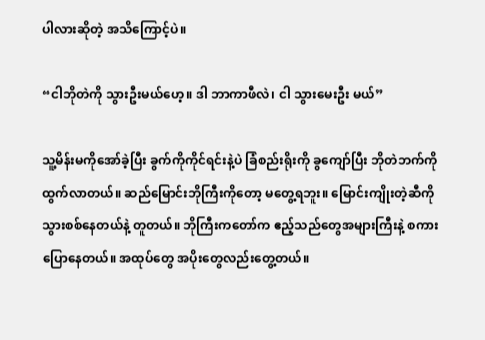ပါလားဆိုတဲ့ အသိကြောင့်ပဲ။

“ငါဘိုတဲကို သွားဦးမယ်ဟေ့။ ဒါ ဘာကာဖီလဲ၊ ငါ သွားမေးဦး မယ်”

သူ့မိန်းမကိုအော်ခဲ့ပြီး ခွက်ကိုကိုင်ရင်းနဲ့ပဲ ခြံစည်းရိုးကို ခွကျော်ပြီး ဘိုတဲဘက်ကိုထွက်လာတယ်။ ဆည်မြောင်းဘိုကြီးကိုတော့ မတွေ့ရဘူး။ မြောင်းကျိုးတဲ့ဆီကို သွားစစ်နေတယ်နဲ့ တူတယ်။ ဘိုကြီးကတော်က ဧည့်သည်တွေအများကြီးနဲ့ စကားပြောနေတယ်။ အထုပ်တွေ အပိုးတွေလည်းတွေ့တယ်။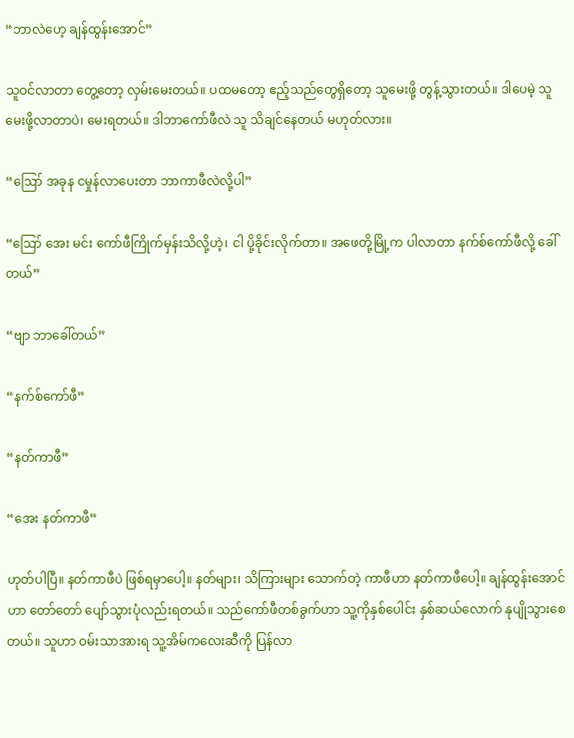“ဘာလဲဟေ့ ချန်ထွန်းအောင်”

သူဝင်လာတာ တွေ့တော့ လှမ်းမေးတယ်။ ပထမတော့ ဧည့်သည်တွေရှိတော့ သူမေးဖို့ တွန့်သွားတယ်။ ဒါပေမဲ့ သူ မေးဖို့လာတာပဲ၊ မေးရတယ်။ ဒါဘာကော်ဖီလဲ သူ သိချင်နေတယ် မဟုတ်လား။

“ဪ အခုန ငမှုန်လာပေးတာ ဘာကာဖီလဲလို့ပါ”

“ဪ အေး မင်း ကော်ဖီကြိုက်မှန်းသိလို့ဟဲ့၊ ငါ ပို့ခိုင်းလိုက်တာ။ အဖေတို့မြို့က ပါလာတာ နက်စ်ကော်ဖီလို့ ခေါ်တယ်”

“ဗျာ ဘာခေါ်တယ်”

“နက်စ်ကော်ဖီ”

“နတ်ကာဖီ”

“အေး နတ်ကာဖီ”

ဟုတ်ပါပြီ။ နတ်ကာဖီပဲ ဖြစ်ရမှာပေါ့။ နတ်များ၊ သိကြားများ သောက်တဲ့ ကာဖီဟာ နတ်ကာဖီပေါ့။ ချန်ထွန်းအောင်ဟာ တော်တော် ပျော်သွားပုံလည်းရတယ်။ သည်ကော်ဖီတစ်ခွက်ဟာ သူ့ကိုနှစ်ပေါင်း နှစ်ဆယ်လောက် နုပျိုသွားစေတယ်။ သူဟာ ဝမ်းသာအားရ သူ့အိမ်ကလေးဆီကို ပြန်လာ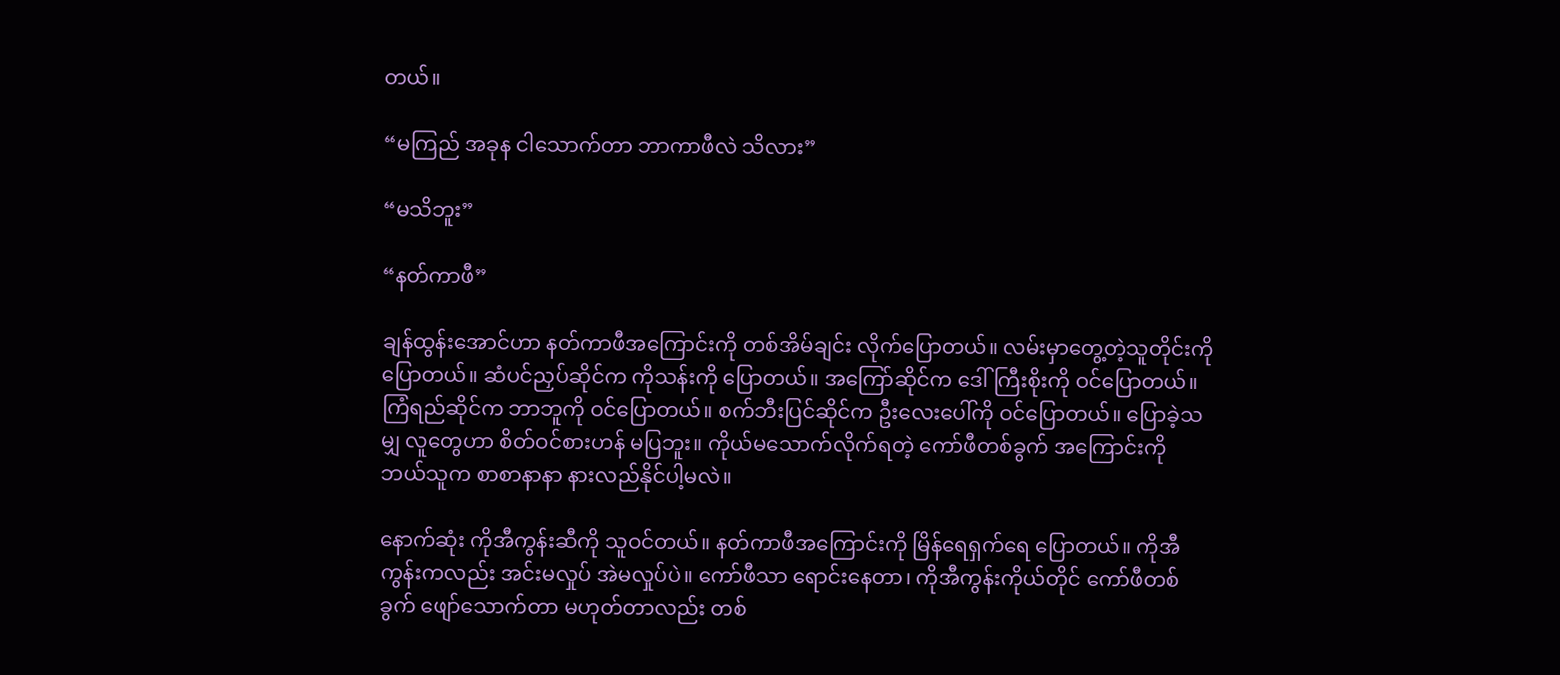တယ်။

“မကြည် အခုန ငါသောက်တာ ဘာကာဖီလဲ သိလား”

“မသိဘူး”

“နတ်ကာဖီ”

ချန်ထွန်းအောင်ဟာ နတ်ကာဖီအကြောင်းကို တစ်အိမ်ချင်း လိုက်ပြောတယ်။ လမ်းမှာတွေ့တဲ့သူတိုင်းကို ပြောတယ်။ ဆံပင်ညှပ်ဆိုင်က ကိုသန်းကို ပြောတယ်။ အကြော်ဆိုင်က ဒေါ်ကြီးစိုးကို ဝင်ပြောတယ်။ ကြံရည်ဆိုင်က ဘာဘူကို ဝင်ပြောတယ်။ စက်ဘီးပြင်ဆိုင်က ဦးလေးပေါ်ကို ဝင်ပြောတယ်။ ပြောခဲ့သမျှ လူတွေဟာ စိတ်ဝင်စားဟန် မပြဘူး။ ကိုယ်မသောက်လိုက်ရတဲ့ ကော်ဖီတစ်ခွက် အကြောင်းကို ဘယ်သူက စာစာနာနာ နားလည်နိုင်ပါ့မလဲ။

နောက်ဆုံး ကိုအီကွန်းဆီကို သူဝင်တယ်။ နတ်ကာဖီအကြောင်းကို မြိန်ရေရှက်ရေ ပြောတယ်။ ကိုအီကွန်းကလည်း အင်းမလှုပ် အဲမလှုပ်ပဲ။ ကော်ဖီသာ ရောင်းနေတာ၊ ကိုအီကွန်းကိုယ်တိုင် ကော်ဖီတစ်ခွက် ဖျော်သောက်တာ မဟုတ်တာလည်း တစ်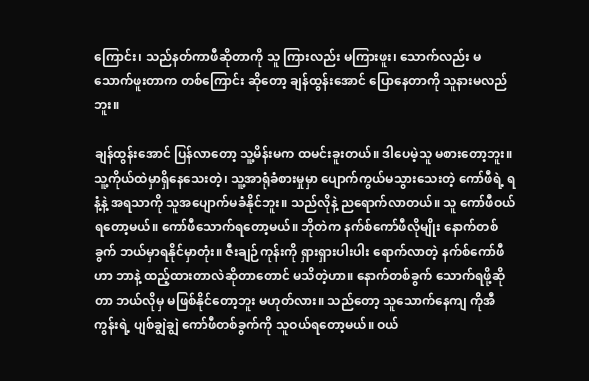ကြောင်း၊ သည်နတ်ကာဖီဆိုတာကို သူ ကြားလည်း မကြားဖူး၊ သောက်လည်း မသောက်ဖူးတာက တစ်ကြောင်း ဆိုတော့ ချန်ထွန်းအောင် ပြောနေတာကို သူနားမလည်ဘူး။

ချန်ထွန်းအောင် ပြန်လာတော့ သူ့မိန်းမက ထမင်းခူးတယ်။ ဒါပေမဲ့သူ မစားတော့ဘူး။ သူ့ကိုယ်ထဲမှာရှိနေသေးတဲ့၊ သူ့အာရုံခံစားမှုမှာ ပျောက်ကွယ်မသွားသေးတဲ့ ကော်ဖီရဲ့ ရနံ့နဲ့ အရသာကို သူအပျောက်မခံနိုင်ဘူး။ သည်လိုနဲ့ ညရောက်လာတယ်။ သူ ကော်ဖီဝယ်ရတော့မယ်။ ကော်ဖီသောက်ရတော့မယ်။ ဘိုတဲက နက်စ်ကော်ဖီလိုမျိုး နောက်တစ်ခွက် ဘယ်မှာရနိုင်မှာတုံး။ ဇီးချဉ်ကုန်းကို ရှားရှားပါးပါး ရောက်လာတဲ့ နက်စ်ကော်ဖီဟာ ဘာနဲ့ ထည့်ထားတာလဲဆိုတာတောင် မသိတဲ့ဟာ။ နောက်တစ်ခွက် သောက်ရဖို့ဆိုတာ ဘယ်လိုမှ မဖြစ်နိုင်တော့ဘူး မဟုတ်လား။ သည်တော့ သူသောက်နေကျ ကိုအီကွန်းရဲ့ ပျစ်ချွဲချွဲ ကော်ဖီတစ်ခွက်ကို သူဝယ်ရတော့မယ်။ ဝယ်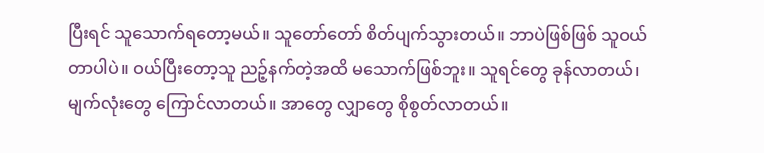ပြီးရင် သူသောက်ရတော့မယ်။ သူတော်တော် စိတ်ပျက်သွားတယ်။ ဘာပဲဖြစ်ဖြစ် သူဝယ်တာပါပဲ။ ဝယ်ပြီးတော့သူ ညဉ့်နက်တဲ့အထိ မသောက်ဖြစ်ဘူး။ သူရင်တွေ ခုန်လာတယ်၊ မျက်လုံးတွေ ကြောင်လာတယ်။ အာတွေ လျှာတွေ စိုစွတ်လာတယ်။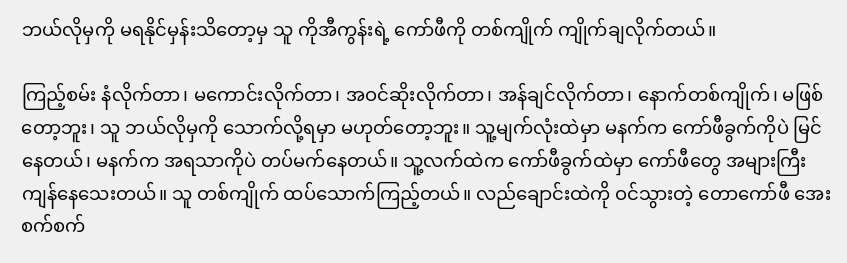ဘယ်လိုမှကို မရနိုင်မှန်းသိတော့မှ သူ ကိုအီကွန်းရဲ့ ကော်ဖီကို တစ်ကျိုက် ကျိုက်ချလိုက်တယ်။

ကြည့်စမ်း နံလိုက်တာ၊ မကောင်းလိုက်တာ၊ အဝင်ဆိုးလိုက်တာ၊ အန်ချင်လိုက်တာ၊ နောက်တစ်ကျိုက်၊ မဖြစ်တော့ဘူး၊ သူ ဘယ်လိုမှကို သောက်လို့ရမှာ မဟုတ်တော့ဘူး။ သူ့မျက်လုံးထဲမှာ မနက်က ကော်ဖီခွက်ကိုပဲ မြင်နေတယ်၊ မနက်က အရသာကိုပဲ တပ်မက်နေတယ်။ သူ့လက်ထဲက ကော်ဖီခွက်ထဲမှာ ကော်ဖီတွေ အများကြီး ကျန်နေသေးတယ်။ သူ တစ်ကျိုက် ထပ်သောက်ကြည့်တယ်။ လည်ချောင်းထဲကို ဝင်သွားတဲ့ တောကော်ဖီ အေးစက်စက်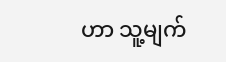ဟာ သူ့မျက်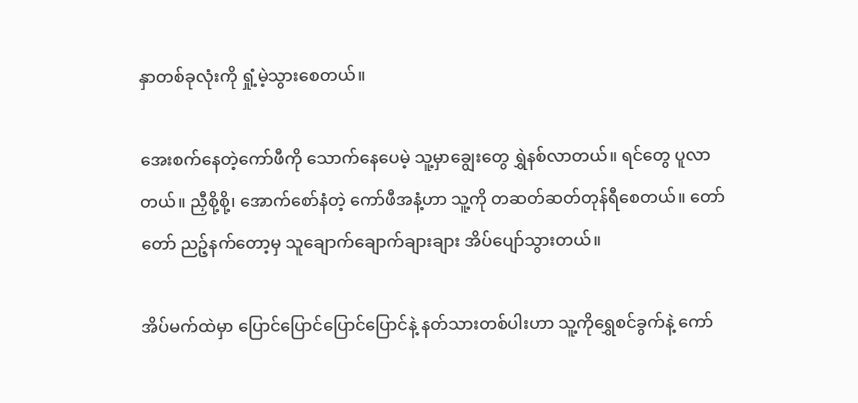နှာတစ်ခုလုံးကို ရှုံ့မဲ့သွားစေတယ်။

အေးစက်နေတဲ့ကော်ဖီကို သောက်နေပေမဲ့ သူ့မှာချွေးတွေ ရွှဲနစ်လာတယ်။ ရင်တွေ ပူလာတယ်။ ညှီစို့စို့၊ အောက်စော်နံတဲ့ ကော်ဖီအနံ့ဟာ သူ့ကို တဆတ်ဆတ်တုန်ရီစေတယ်။ တော်တော် ညဉ့်နက်တော့မှ သူချောက်ချောက်ချားချား အိပ်ပျော်သွားတယ်။

အိပ်မက်ထဲမှာ ပြောင်ပြောင်ပြောင်ပြောင်နဲ့ နတ်သားတစ်ပါးဟာ သူ့ကိုရွှေစင်ခွက်နဲ့ ကော်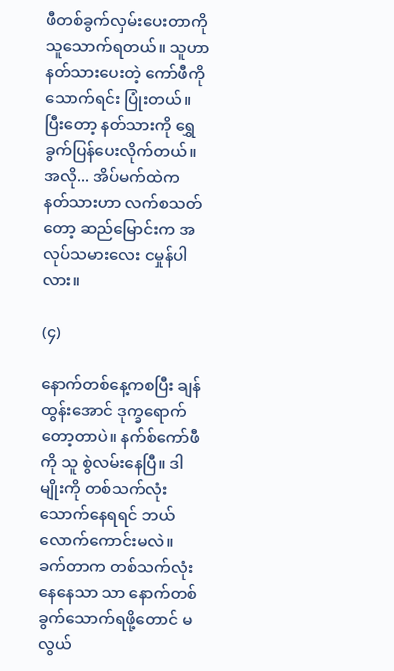ဖီတစ်ခွက်လှမ်းပေးတာကို သူသောက်ရတယ်။ သူဟာ နတ်သားပေးတဲ့ ကော်ဖီကို သောက်ရင်း ပြုံးတယ်။ ပြီးတော့ နတ်သားကို ရွှေခွက်ပြန်ပေးလိုက်တယ်။ အလို... အိပ်မက်ထဲက နတ်သားဟာ လက်စသတ်တော့ ဆည်မြောင်းက အလုပ်သမားလေး ငမှုန်ပါလား။

(၄)

နောက်တစ်နေ့ကစပြီး ချန်ထွန်းအောင် ဒုက္ခရောက်တော့တာပဲ။ နက်စ်ကော်ဖီကို သူ စွဲလမ်းနေပြီ။ ဒါမျိုးကို တစ်သက်လုံး သောက်နေရရင် ဘယ်လောက်ကောင်းမလဲ။ ခက်တာက တစ်သက်လုံးနေနေသာ သာ နောက်တစ်ခွက်သောက်ရဖို့တောင် မလွယ်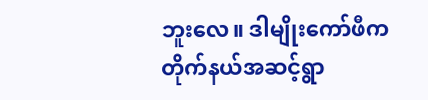ဘူးလေ။ ဒါမျိုးကော်ဖီက တိုက်နယ်အဆင့်ရွာ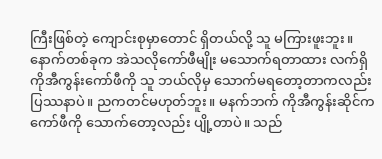ကြီးဖြစ်တဲ့ ကျောင်းစုမှာတောင် ရှိတယ်လို့ သူ မကြားဖူးဘူး။ နောက်တစ်ခုက အဲသလိုကော်ဖီမျိုး မသောက်ရတာထား လက်ရှိ ကိုအီကွန်းကော်ဖီကို သူ ဘယ်လိုမှ သောက်မရတော့တာကလည်း ပြဿနာပဲ။ ညကတင်မဟုတ်ဘူး။ မနက်ဘက် ကိုအီကွန်းဆိုင်က ကော်ဖီကို သောက်တော့လည်း ပျို့တာပဲ။ သည်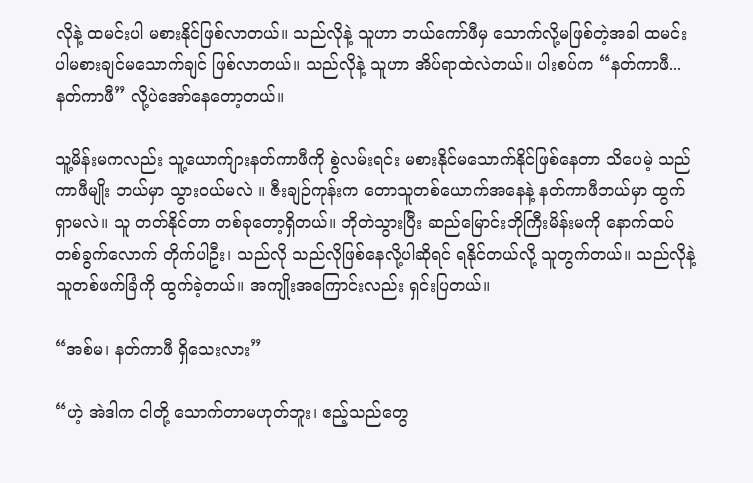လိုနဲ့ ထမင်းပါ မစားနိုင်ဖြစ်လာတယ်။ သည်လိုနဲ့ သူဟာ ဘယ်ကော်ဖီမှ သောက်လို့မဖြစ်တဲ့အခါ ထမင်းပါမစားချင်မသောက်ချင် ဖြစ်လာတယ်။ သည်လိုနဲ့ သူဟာ အိပ်ရာထဲလဲတယ်။ ပါးစပ်က “နတ်ကာဖီ... နတ်ကာဖီ” လို့ပဲအော်နေတော့တယ်။

သူ့မိန်းမကလည်း သူ့ယောက်ျားနတ်ကာဖီကို စွဲလမ်းရင်း မစားနိုင်မသောက်နိုင်ဖြစ်နေတာ သိပေမဲ့ သည်ကာဖီမျိုး ဘယ်မှာ သွားဝယ်မလဲ ။ ဇီးချဉ်ကုန်းက တောသူတစ်ယောက်အနေနဲ့ နတ်ကာဖီဘယ်မှာ ထွက်ရှာမလဲ။ သူ တတ်နိုင်တာ တစ်ခုတော့ရှိတယ်။ ဘိုတဲသွားပြီး ဆည်မြောင်းဘိုကြီးမိန်းမကို နောက်ထပ်တစ်ခွက်လောက် တိုက်ပါဦး၊ သည်လို သည်လိုဖြစ်နေလို့ပါဆိုရင် ရနိုင်တယ်လို့ သူတွက်တယ်။ သည်လိုနဲ့ သူတစ်ဖက်ခြံကို ထွက်ခဲ့တယ်။ အကျိုးအကြောင်းလည်း ရှင်းပြတယ်။

“အစ်မ၊ နတ်ကာဖီ ရှိသေးလား”

“ဟဲ့ အဲဒါက ငါတို့ သောက်တာမဟုတ်ဘူး၊ ဧည့်သည်တွေ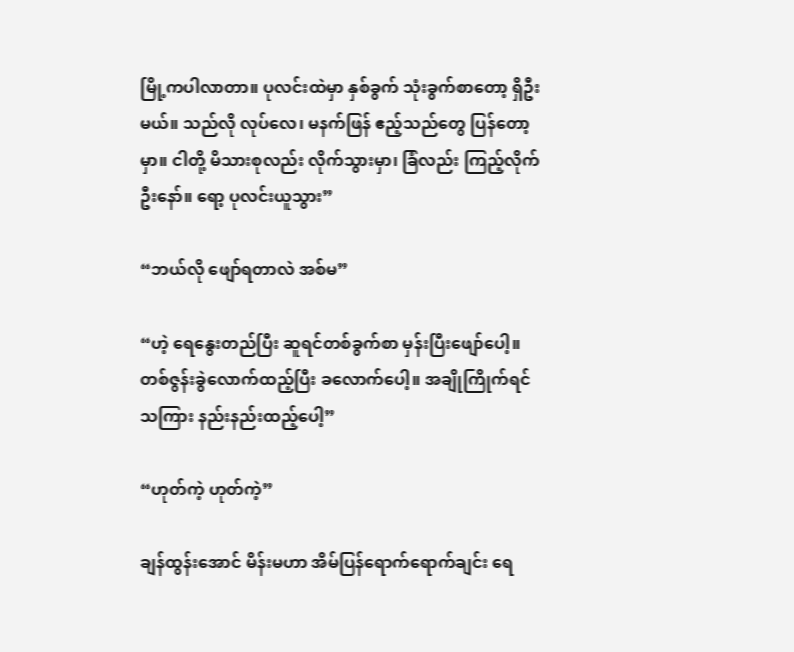မြို့ကပါလာတာ။ ပုလင်းထဲမှာ နှစ်ခွက် သုံးခွက်စာတော့ ရှိဦးမယ်။ သည်လို လုပ်လေ၊ မနက်ဖြန် ဧည့်သည်တွေ ပြန်တော့မှာ။ ငါတို့ မိသားစုလည်း လိုက်သွားမှာ၊ ခြံလည်း ကြည့်လိုက်ဦးနော်။ ရော့ ပုလင်းယူသွား”

“ဘယ်လို ဖျော်ရတာလဲ အစ်မ”

“ဟဲ့ ရေနွေးတည်ပြီး ဆူရင်တစ်ခွက်စာ မှန်းပြီးဖျော်ပေါ့။ တစ်ဇွန်းခွဲလောက်ထည့်ပြီး ခလောက်ပေါ့။ အချိုကြိုက်ရင် သကြား နည်းနည်းထည့်ပေါ့”

“ဟုတ်ကဲ့ ဟုတ်ကဲ့”

ချန်ထွန်းအောင် မိန်းမဟာ အိမ်ပြန်ရောက်ရောက်ချင်း ရေ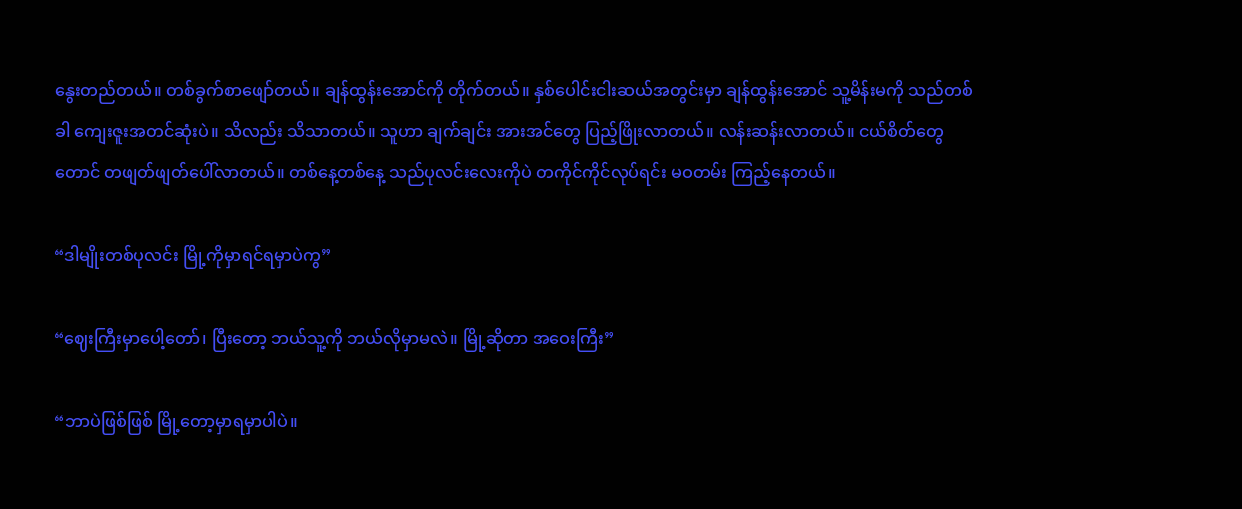နွေးတည်တယ်။ တစ်ခွက်စာဖျော်တယ်။ ချန်ထွန်းအောင်ကို တိုက်တယ်။ နှစ်ပေါင်းငါးဆယ်အတွင်းမှာ ချန်ထွန်းအောင် သူ့မိန်းမကို သည်တစ်ခါ ကျေးဇူးအတင်ဆုံးပဲ။ သိလည်း သိသာတယ်။ သူဟာ ချက်ချင်း အားအင်တွေ ပြည့်ဖြိုးလာတယ်။ လန်းဆန်းလာတယ်။ ငယ်စိတ်တွေတောင် တဖျတ်ဖျတ်ပေါ်လာတယ်။ တစ်နေ့တစ်နေ့ သည်ပုလင်းလေးကိုပဲ တကိုင်ကိုင်လုပ်ရင်း မဝတမ်း ကြည့်နေတယ်။

“ဒါမျိုးတစ်ပုလင်း မြို့ကိုမှာရင်ရမှာပဲကွ”

“ဈေးကြီးမှာပေါ့တော်၊ ပြီးတော့ ဘယ်သူ့ကို ဘယ်လိုမှာမလဲ။ မြို့ဆိုတာ အဝေးကြီး”

“ဘာပဲဖြစ်ဖြစ် မြို့တော့မှာရမှာပါပဲ။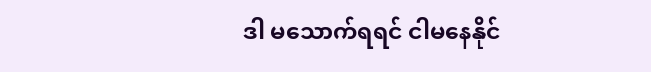ဒါ မသောက်ရရင် ငါမနေနိုင်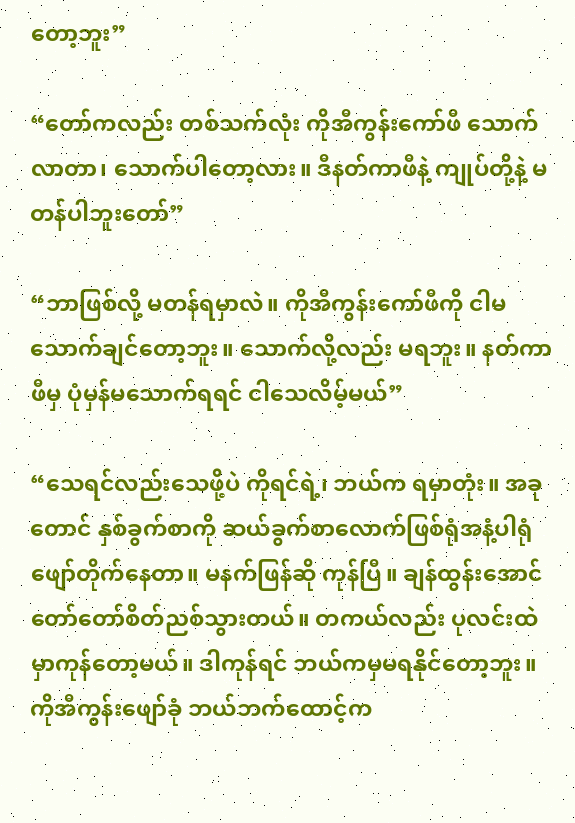တော့ဘူး”

“တော်ကလည်း တစ်သက်လုံး ကိုအီကွန်းကော်ဖီ သောက်လာတာ၊ သောက်ပါတော့လား။ ဒီနတ်ကာဖီနဲ့ ကျုပ်တို့နဲ့ မတန်ပါဘူးတော်”

“ဘာဖြစ်လို့ မတန်ရမှာလဲ။ ကိုအီကွန်းကော်ဖီကို ငါမသောက်ချင်တော့ဘူး။ သောက်လို့လည်း မရဘူး။ နတ်ကာဖီမှ ပုံမှန်မသောက်ရရင် ငါသေလိမ့်မယ်”

“သေရင်လည်းသေဖို့ပဲ ကိုရင်ရဲ့၊ ဘယ်က ရမှာတုံး။ အခုတောင် နှစ်ခွက်စာကို ဆယ်ခွက်စာလောက်ဖြစ်ရုံအနံ့ပါရုံ ဖျော်တိုက်နေတာ။ မနက်ဖြန်ဆို ကုန်ပြီ။ ချန်ထွန်းအောင် တော်တော်စိတ်ညစ်သွားတယ်။ တကယ်လည်း ပုလင်းထဲမှာကုန်တော့မယ်။ ဒါကုန်ရင် ဘယ်ကမှမရနိုင်တော့ဘူး။ ကိုအီကွန်းဖျော်ခုံ ဘယ်ဘက်ထောင့်က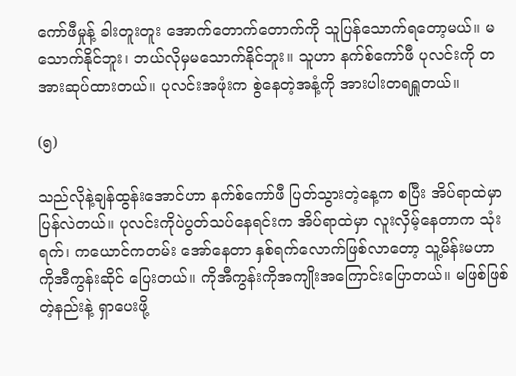ကော်ဖီမှုန့် ခါးတူးတူး အောက်တောက်တောက်ကို သူပြန်သောက်ရတော့မယ်။ မသောက်နိုင်ဘူး၊ ဘယ်လိုမှမသောက်နိုင်ဘူး။ သူဟာ နက်စ်ကော်ဖီ ပုလင်းကို တအားဆုပ်ထားတယ်။ ပုလင်းအဖုံးက စွဲနေတဲ့အနံ့ကို အားပါးတရရှူတယ်။

(၅)

သည်လိုနဲ့ချန်ထွန်းအောင်ဟာ နက်စ်ကော်ဖီ ပြတ်သွားတဲ့နေ့က စပြီး အိပ်ရာထဲမှာပြန်လဲတယ်။ ပုလင်းကိုပဲပွတ်သပ်နေရင်းက အိပ်ရာထဲမှာ လူးလှိမ့်နေတာက သုံးရက်၊ ကယောင်ကတမ်း အော်နေတာ နှစ်ရက်လောက်ဖြစ်လာတော့ သူ့မိန်းမဟာ ကိုအီကွန်းဆိုင် ပြေးတယ်။ ကိုအီကွန်းကိုအကျိုးအကြောင်းပြောတယ်။ မဖြစ်ဖြစ်တဲ့နည်းနဲ့ ရှာပေးဖို့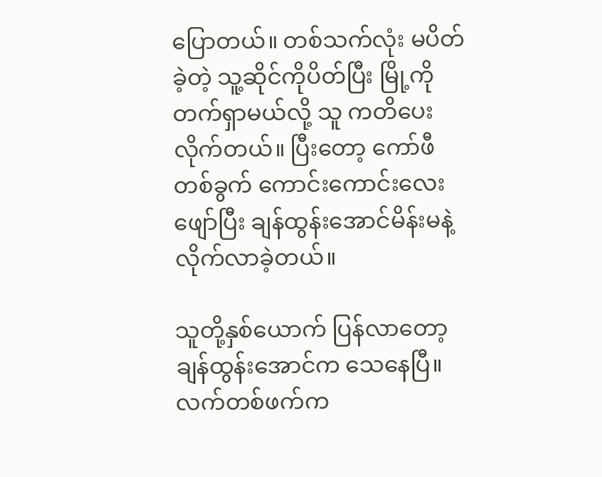ပြောတယ်။ တစ်သက်လုံး မပိတ်ခဲ့တဲ့ သူ့ဆိုင်ကိုပိတ်ပြီး မြို့ကို တက်ရှာမယ်လို့ သူ ကတိပေးလိုက်တယ်။ ပြီးတော့ ကော်ဖီတစ်ခွက် ကောင်းကောင်းလေးဖျော်ပြီး ချန်ထွန်းအောင်မိန်းမနဲ့ လိုက်လာခဲ့တယ်။

သူတို့နှစ်ယောက် ပြန်လာတော့ ချန်ထွန်းအောင်က သေနေပြီ။ လက်တစ်ဖက်က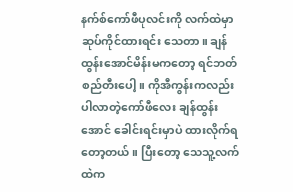နက်စ်ကော်ဖီပုလင်းကို လက်ထဲမှာ ဆုပ်ကိုင်ထားရင်း သေတာ။ ချန်ထွန်းအောင်မိန်းမကတော့ ရင်ဘတ်စည်တီးပေါ့။ ကိုအီကွန်းကလည်း ပါလာတဲ့ကော်ဖီလေး ချန်ထွန်းအောင် ခေါင်းရင်းမှာပဲ ထားလိုက်ရတော့တယ်။ ပြီးတော့ သေသူ့လက်ထဲက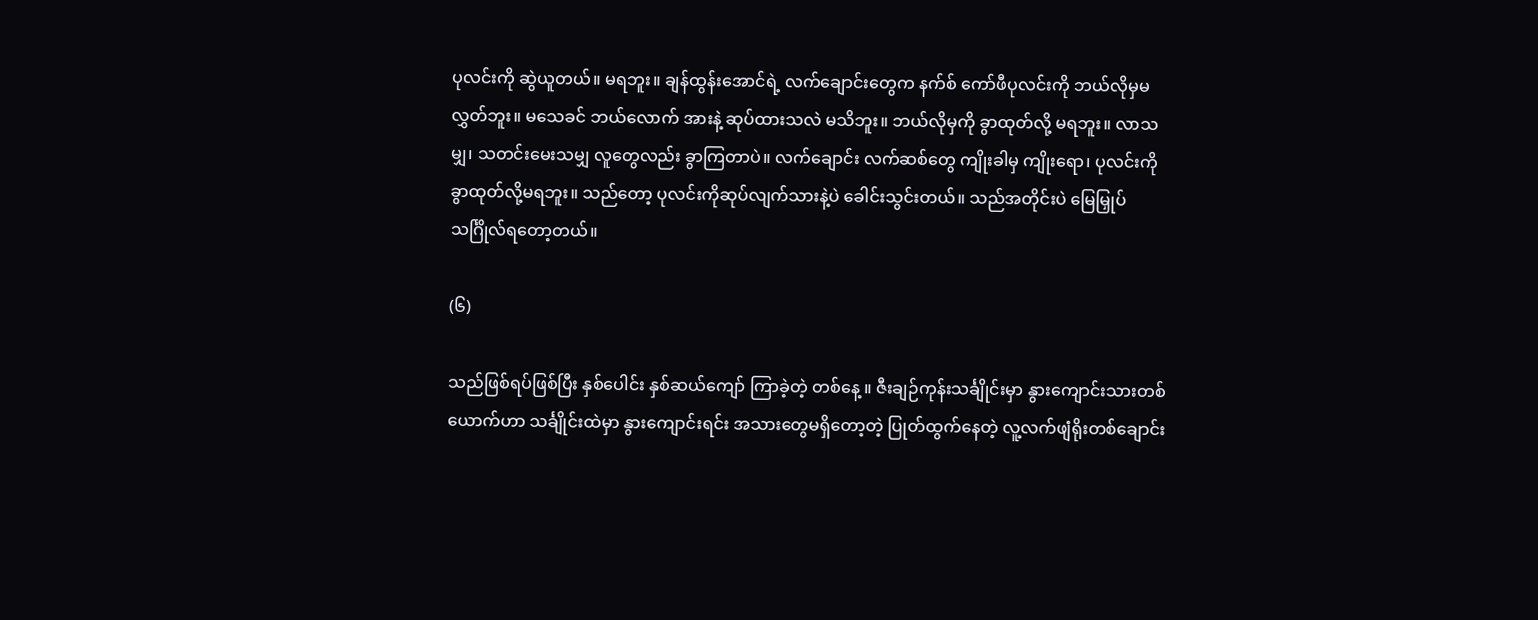ပုလင်းကို ဆွဲယူတယ်။ မရဘူး။ ချန်ထွန်းအောင်ရဲ့ လက်ချောင်းတွေက နက်စ် ကော်ဖီပုလင်းကို ဘယ်လိုမှမလွှတ်ဘူး။ မသေခင် ဘယ်လောက် အားနဲ့ ဆုပ်ထားသလဲ မသိဘူး။ ဘယ်လိုမှကို ခွာထုတ်လို့ မရဘူး။ လာသမျှ၊ သတင်းမေးသမျှ လူတွေလည်း ခွာကြတာပဲ။ လက်ချောင်း လက်ဆစ်တွေ ကျိုးခါမှ ကျိုးရော၊ ပုလင်းကို ခွာထုတ်လို့မရဘူး။ သည်တော့ ပုလင်းကိုဆုပ်လျက်သားနဲ့ပဲ ခေါင်းသွင်းတယ်။ သည်အတိုင်းပဲ မြေမြှုပ်သင်္ဂြိုလ်ရတော့တယ်။

(၆)

သည်ဖြစ်ရပ်ဖြစ်ပြီး နှစ်ပေါင်း နှစ်ဆယ်ကျော် ကြာခဲ့တဲ့ တစ်နေ့ ။ ဇီးချဉ်ကုန်းသင်္ချိုင်းမှာ နွားကျောင်းသားတစ်ယောက်ဟာ သင်္ချိုင်းထဲမှာ နွားကျောင်းရင်း အသားတွေမရှိတော့တဲ့ ပြုတ်ထွက်နေတဲ့ လူ့လက်ဖျံရိုးတစ်ချောင်း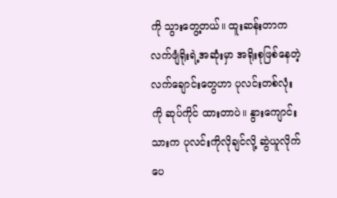ကို သွားတွေ့တယ်။ ထူးဆန်းတာက လက်ဖျံရိုးရဲ့အဆုံးမှာ အရိုးစုဖြစ်နေတဲ့လက်ချောင်းတွေဟာ ပုလင်းတစ်လုံးကို ဆုပ်ကိုင် ထားတာပဲ။ နွားကျောင်းသားက ပုလင်းကိုလိုချင်လို့ ဆွဲယူလိုက်ပေ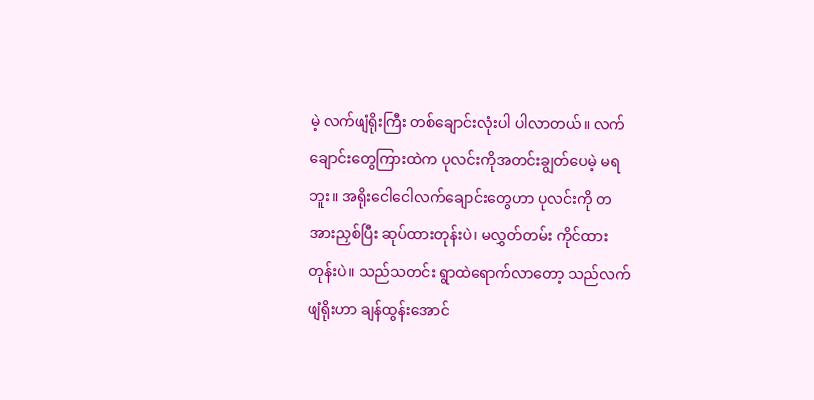မဲ့ လက်ဖျံရိုးကြီး တစ်ချောင်းလုံးပါ ပါလာတယ်။ လက်ချောင်းတွေကြားထဲက ပုလင်းကိုအတင်းချွတ်ပေမဲ့ မရဘူး။ အရိုးငေါငေါလက်ချောင်းတွေဟာ ပုလင်းကို တအားညှစ်ပြီး ဆုပ်ထားတုန်းပဲ၊ မလွှတ်တမ်း ကိုင်ထားတုန်းပဲ။ သည်သတင်း ရွာထဲရောက်လာတော့ သည်လက်ဖျံရိုးဟာ ချန်ထွန်းအောင်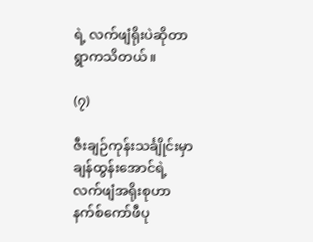ရဲ့ လက်ဖျံရိုးပဲဆိုတာ ရွာကသိတယ်။

(၇)

ဇီးချဉ်ကုန်းသင်္ချိုင်းမှာ ချန်ထွန်းအောင်ရဲ့ လက်ဖျံအရိုးစုဟာ နက်စ်ကော်ဖီပု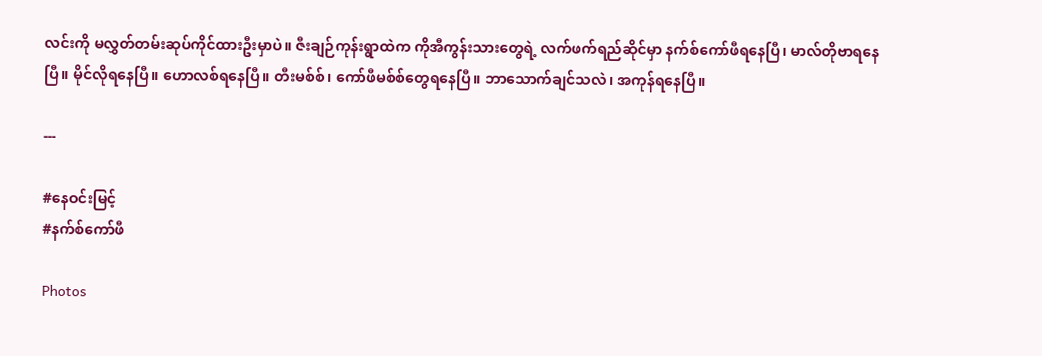လင်းကို မလွှတ်တမ်းဆုပ်ကိုင်ထားဦးမှာပဲ။ ဇီးချဉ်ကုန်းရွာထဲက ကိုအီကွန်းသားတွေရဲ့ လက်ဖက်ရည်ဆိုင်မှာ နက်စ်ကော်ဖီရနေပြီ၊ မာလ်တိုဗာရနေပြီ။ မိုင်လိုရနေပြီ။ ဟောလစ်ရနေပြီ။ တီးမစ်စ်၊ ကော်ဖီမစ်စ်တွေရနေပြီ။ ဘာသောက်ချင်သလဲ၊ အကုန်ရနေပြီ။

---

#နေဝင်းမြင့်
#နက်စ်ကော်ဖီ

Photos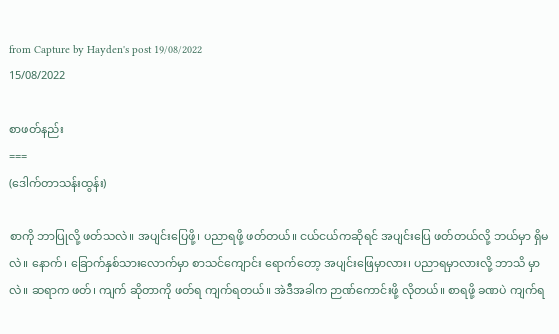from Capture by Hayden's post 19/08/2022
15/08/2022

စာဖတ်နည်း
===
(ဒေါက်တာသန်းထွန်း)

စာကို ဘာပြုလို့ ဖတ်သလဲ။ အပျင်းပြေဖို့၊ ပညာရဖို့ ဖတ်တယ်။ ငယ်ငယ်ကဆိုရင် အပျင်းပြေ ဖတ်တယ်လို့ ဘယ်မှာ ရှိမလဲ။ နောက်၊ ခြောက်နှစ်သားလောက်မှာ စာသင်ကျောင်း ရောက်တော့ အပျင်းဖြေမှာလား၊ ပညာရမှာလားလို့ ဘာသိ မှာလဲ။ ဆရာက ဖတ်၊ ကျက် ဆိုတာကို ဖတ်ရ ကျက်ရတယ်။ အဲဒီအခါက ဉာဏ်ကောင်းဖို့ လိုတယ်။ စာရဖို့ ခဏပဲ ကျက်ရ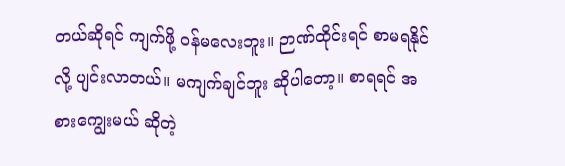တယ်ဆိုရင် ကျက်ဖို့ ဝန်မလေးဘူး။ ဉာဏ်ထိုင်းရင် စာမရနိုင်လို့ ပျင်းလာတယ်။ မကျက်ချင်ဘူး ဆိုပါတော့။ စာရရင် အစားကျွေးမယ် ဆိုတဲ့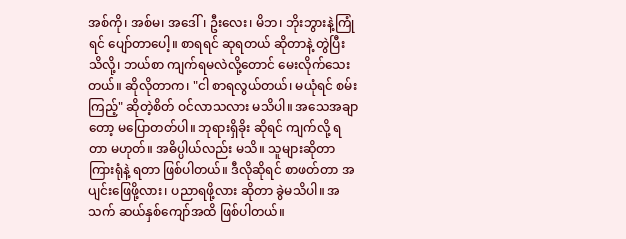အစ်ကို၊ အစ်မ၊ အဒေါ်၊ ဦးလေး၊ မိဘ၊ ဘိုးဘွားနဲ့ကြုံရင် ပျော်တာပေါ့။ စာရရင် ဆုရတယ် ဆိုတာနဲ့ တွဲပြီး သိလို့၊ ဘယ်စာ ကျက်ရမလဲလို့တောင် မေးလိုက်သေးတယ်။ ဆိုလိုတာက၊ "ငါ စာရလွယ်တယ်၊ မယုံရင် စမ်းကြည့်" ဆိုတဲ့စိတ် ဝင်လာသလား မသိပါ။ အသေအချာတော့ မပြောတတ်ပါ။ ဘုရားရှိခိုး ဆိုရင် ကျက်လို့ ရတာ မဟုတ်။ အဓိပ္ပါယ်လည်း မသိ။ သူများဆိုတာ ကြားရုံနဲ့ ရတာ ဖြစ်ပါတယ်။ ဒီလိုဆိုရင် စာဖတ်တာ အပျင်းဖြေဖို့လား၊ ပညာရဖို့လား ဆိုတာ ခွဲမသိပါ။ အသက် ဆယ်နှစ်ကျော်အထိ ဖြစ်ပါတယ်။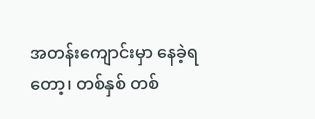အတန်းကျောင်းမှာ နေခဲ့ရတော့၊ တစ်နှစ် တစ်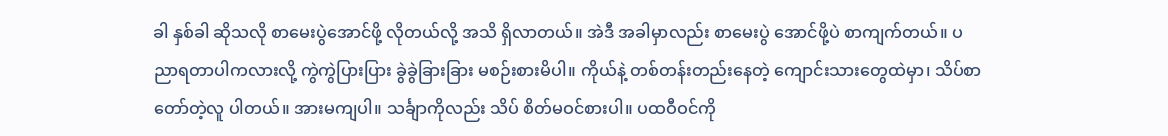ခါ နှစ်ခါ ဆိုသလို စာမေးပွဲအောင်ဖို့ လိုတယ်လို့ အသိ ရှိလာတယ်။ အဲဒီ အခါမှာလည်း စာမေးပွဲ အောင်ဖို့ပဲ စာကျက်တယ်။ ပညာရတာပါကလားလို့ ကွဲကွဲပြားပြား ခွဲခွဲခြားခြား မစဉ်းစားမိပါ။ ကိုယ်နဲ့ တစ်တန်းတည်းနေတဲ့ ကျောင်းသားတွေထဲမှာ၊ သိပ်စာတော်တဲ့လူ ပါတယ်။ အားမကျပါ။ သင်္ချာကိုလည်း သိပ် စိတ်မဝင်စားပါ။ ပထဝီဝင်ကို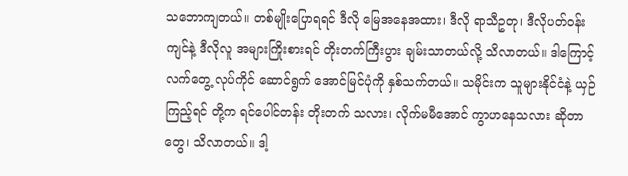သဘောကျတယ်။ တစ်မျိုးပြောရရင် ဒီလို မြေအနေအထား၊ ဒီလို ရာသီဥတု၊ ဒီလိုပတ်ဝန်းကျင်နဲ့ ဒီလိုလူ အများကြိုးစားရင် တိုးတက်ကြီးပွား ချမ်းသာတယ်လို့ သိလာတယ်။ ဒါကြောင့် လက်တွေ့ လုပ်ကိုင် ဆောင်ရွက် အောင်မြင်ပုံကို နှစ်သက်တယ်။ သမိုင်းက သူများနိုင်ငံနဲ့ ယှဉ်ကြည့်ရင် တို့က ရင်ပေါင်တန်း တိုးတက် သလား၊ လိုက်မမီအောင် ကွာဟနေသလား ဆိုတာတွေ၊ သိလာတယ်။ ဒါ့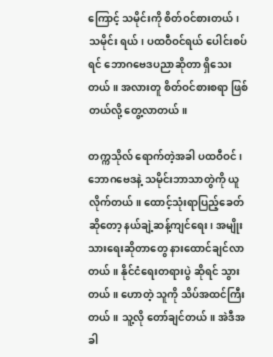ကြောင့် သမိုင်းကို စိတ်ဝင်စားတယ်၊ သမိုင်း ရယ်၊ ပထဝီဝင်ရယ် ပေါင်းစပ်ရင် ဘောဂဗေဒပညာဆိုတာ ရှိသေးတယ်။ အလားတူ စိတ်ဝင်စားစရာ ဖြစ်တယ်လို့ တွေ့လာတယ်။

တက္ကသိုလ် ရောက်တဲ့အခါ ပထဝီဝင်၊ ဘောဂဗေဒနဲ့ သမိုင်းဘာသာတွဲကို ယူလိုက်တယ်။ ထောင့်သုံးရာပြည့်ခေတ်ဆိုတော့ နယ်ချဲ့ဆန့်ကျင်ရေး၊ အမျိုးသားရေးဆိုတာတွေ နားထောင်ချင်လာတယ်။ နိုင်ငံရေးတရားပွဲ ဆိုရင် သွားတယ်။ ဟောတဲ့ သူကို သိပ်အထင်ကြီးတယ်။ သူ့လို တော်ချင်တယ်။ အဲဒီအခါ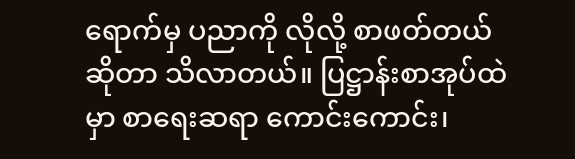ရောက်မှ ပညာကို လိုလို့ စာဖတ်တယ် ဆိုတာ သိလာတယ်။ ပြဋ္ဌာန်းစာအုပ်ထဲမှာ စာရေးဆရာ ကောင်းကောင်း၊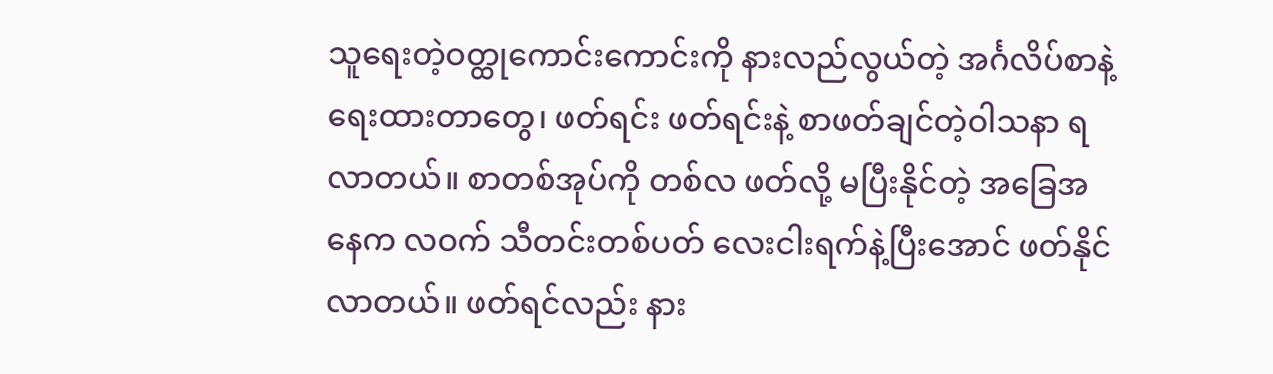သူရေးတဲ့ဝတ္ထုကောင်းကောင်းကို နားလည်လွယ်တဲ့ အင်္ဂလိပ်စာနဲ့ ရေးထားတာတွေ၊ ဖတ်ရင်း ဖတ်ရင်းနဲ့ စာဖတ်ချင်တဲ့ဝါသနာ ရလာတယ်။ စာတစ်အုပ်ကို တစ်လ ဖတ်လို့ မပြီးနိုင်တဲ့ အခြေအနေက လဝက် သီတင်းတစ်ပတ် လေးငါးရက်နဲ့ပြီးအောင် ဖတ်နိုင်လာတယ်။ ဖတ်ရင်လည်း နား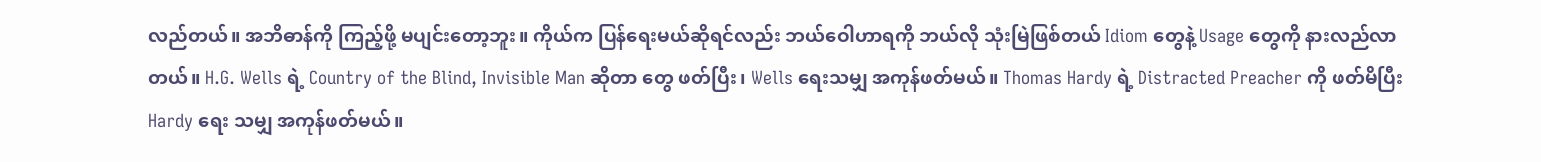လည်တယ်။ အဘိဓာန်ကို ကြည့်ဖို့ မပျင်းတော့ဘူး။ ကိုယ်က ပြန်ရေးမယ်ဆိုရင်လည်း ဘယ်ဝေါဟာရကို ဘယ်လို သုံးမြဲဖြစ်တယ် Idiom တွေနဲ့ Usage တွေကို နားလည်လာတယ်။ H.G. Wells ရဲ့ Country of the Blind, Invisible Man ဆိုတာ တွေ ဖတ်ပြီး၊ Wells ရေးသမျှ အကုန်ဖတ်မယ်။ Thomas Hardy ရဲ့ Distracted Preacher ကို ဖတ်မိပြီး Hardy ရေး သမျှ အကုန်ဖတ်မယ်။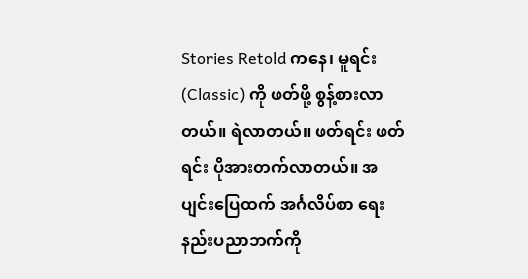Stories Retold ကနေ၊ မူရင်း (Classic) ကို ဖတ်ဖို့ စွန့်စားလာတယ်။ ရဲလာတယ်။ ဖတ်ရင်း ဖတ်ရင်း ပိုအားတက်လာတယ်။ အပျင်းပြေထက် အင်္ဂလိပ်စာ ရေးနည်းပညာဘက်ကို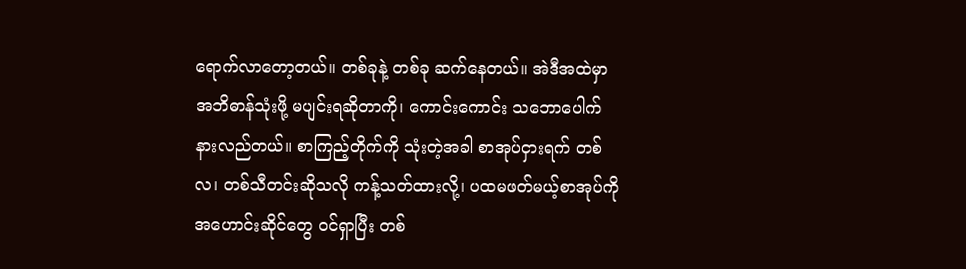ရောက်လာတော့တယ်။ တစ်ခုနဲ့ တစ်ခု ဆက်နေတယ်။ အဲဒီအထဲမှာ အဘိဓာန်သုံးဖို့ မပျင်းရဆိုတာကို၊ ကောင်းကောင်း သဘောပေါက် နားလည်တယ်။ စာကြည့်တိုက်ကို သုံးတဲ့အခါ စာအုပ်ငှားရက် တစ်လ၊ တစ်သီတင်းဆိုသလို ကန့်သတ်ထားလို့၊ ပထမဖတ်မယ့်စာအုပ်ကို အဟောင်းဆိုင်တွေ ဝင်ရှာပြီး တစ်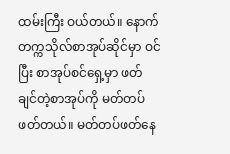ထမ်းကြီး ဝယ်တယ်။ နောက် တက္ကသိုလ်စာအုပ်ဆိုင်မှာ ဝင်ပြီး စာအုပ်စင်ရှေ့မှာ ဖတ် ချင်တဲ့စာအုပ်ကို မတ်တပ်ဖတ်တယ်။ မတ်တပ်ဖတ်နေ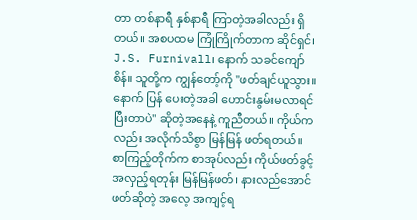တာ တစ်နာရီ နှစ်နာရီ ကြာတဲ့အခါလည်း ရှိတယ်။ အစပထမ ကြုံကြိုက်တာက ဆိုင်ရှင်၊ J.S. Furnivall၊ နောက် သခင်ကျော်စိန်။ သူတို့က ကျွန်တော့်ကို "ဖတ်ချင်ယူသွား။ နောက် ပြန် ပေးတဲ့အခါ ဟောင်းနွမ်းမလာရင် ပြီးတာပဲ" ဆိုတဲ့အနေနဲ့ ကူညီတယ်။ ကိုယ်ကလည်း အလိုက်သိစွာ မြန်မြန် ဖတ်ရတယ်။ စာကြည့်တိုက်က စာအုပ်လည်း ကိုယ်ဖတ်ခွင့် အလှည့်ရတုန်း မြန်မြန်ဖတ်၊ နားလည်အောင် ဖတ်ဆိုတဲ့ အလေ့ အကျင့်ရ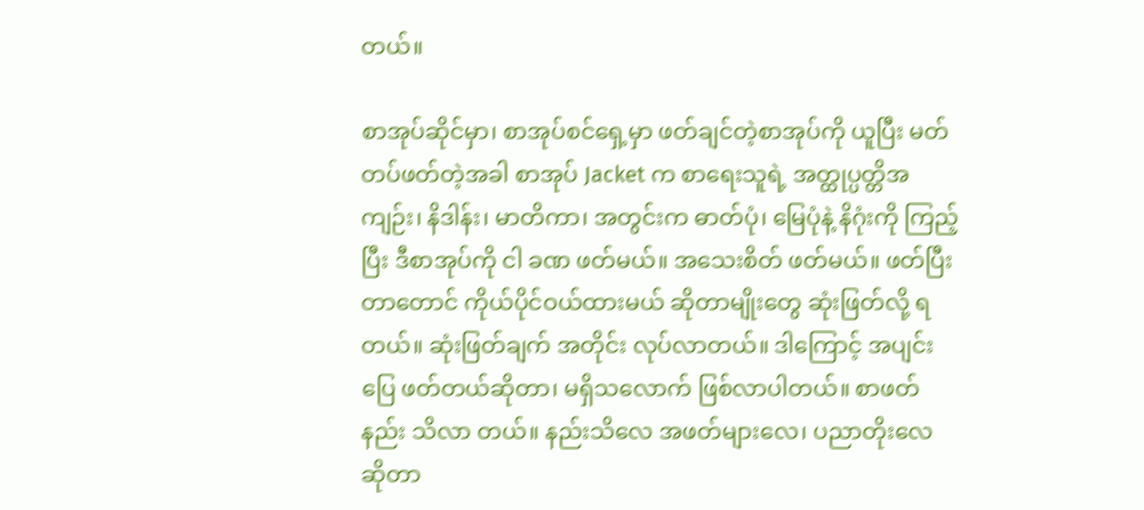တယ်။

စာအုပ်ဆိုင်မှာ၊ စာအုပ်စင်ရှေ့မှာ ဖတ်ချင်တဲ့စာအုပ်ကို ယူပြီး မတ်တပ်ဖတ်တဲ့အခါ စာအုပ် Jacket က စာရေးသူရဲ့ အတ္ထုပ္ပတ္တိအကျဉ်း၊ နိဒါန်း၊ မာတိကာ၊ အတွင်းက ဓာတ်ပုံ၊ မြေပုံနဲ့ နိဂုံးကို ကြည့်ပြီး ဒီစာအုပ်ကို ငါ ခဏ ဖတ်မယ်။ အသေးစိတ် ဖတ်မယ်။ ဖတ်ပြီးတာတောင် ကိုယ်ပိုင်ဝယ်ထားမယ် ဆိုတာမျိုးတွေ ဆုံးဖြတ်လို့ ရတယ်။ ဆုံးဖြတ်ချက် အတိုင်း လုပ်လာတယ်။ ဒါကြောင့် အပျင်းပြေ ဖတ်တယ်ဆိုတာ၊ မရှိသလောက် ဖြစ်လာပါတယ်။ စာဖတ်နည်း သိလာ တယ်။ နည်းသိလေ အဖတ်များလေ၊ ပညာတိုးလေ ဆိုတာ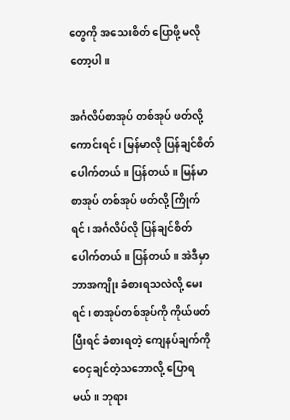တွေကို အသေးစိတ် ပြောဖို့ မလိုတော့ပါ။

အင်္ဂလိပ်စာအုပ် တစ်အုပ် ဖတ်လို့ ကောင်းရင်၊ မြန်မာလို ပြန်ချင်စိတ် ပေါက်တယ်။ ပြန်တယ်။ မြန်မာစာအုပ် တစ်အုပ် ဖတ်လို့ ကြိုက်ရင်၊ အင်္ဂလိပ်လို ပြန်ချင်စိတ် ပေါက်တယ်။ ပြန်တယ်။ အဲဒီမှာ ဘာအကျိုး ခံစားရသလဲလို့ မေးရင်၊ စာအုပ်တစ်အုပ်ကို ကိုယ်ဖတ်ပြီးရင် ခံစားရတဲ့ ကျေနပ်ချက်ကို ဝေငှချင်တဲ့သဘောလို့ ပြောရမယ်။ ဘုရား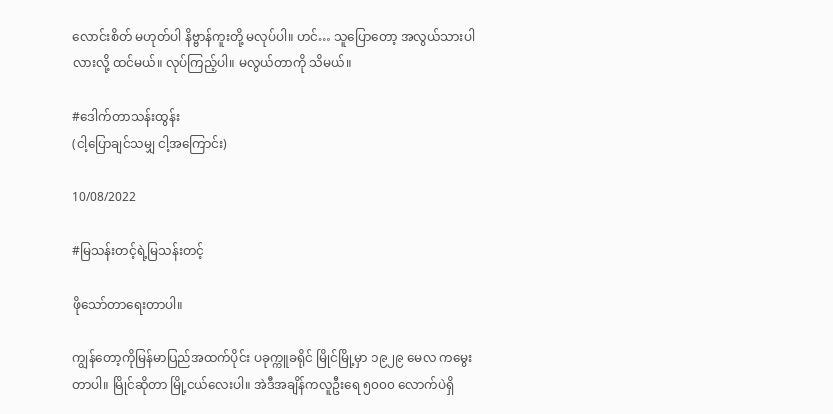လောင်းစိတ် မဟုတ်ပါ နိဗ္ဗာန်ကူးတို့ မလုပ်ပါ။ ဟင်… သူပြောတော့ အလွယ်သားပါလားလို့ ထင်မယ်။ လုပ်ကြည့်ပါ။ မလွယ်တာကို သိမယ်။

#ဒေါက်တာသန်းထွန်း
(ငါ့ပြောချင်သမျှ ငါ့အကြောင်း)

10/08/2022

#မြသန်းတင့်ရဲ့မြသန်းတင့်

ဖိုသော်တာရေးတာပါ။

ကျွန်တော့ကိုမြန်မာပြည်အထက်ပိုင်း ပခုက္ကူခရိုင် မြိုင်မြို့မှာ ၁၉၂၉ မေလ ကမွေးတာပါ။ မြိုင်ဆိုတာ မြို့ငယ်လေးပါ။ အဲဒီအချိန်ကလူဦးရေ ၅၀၀၀ လောက်ပဲရှိ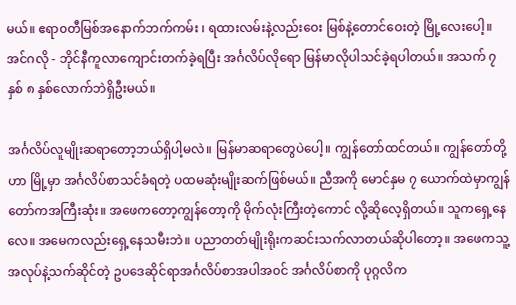မယ်။ ဧရာ၀တီမြစ်အနောက်ဘက်ကမ်း ၊ ရထားလမ်းနဲ့လည်းဝေး မြစ်နဲ့တောင်ဝေးတဲ့ မြို့လေးပေါ့။ အင်ဂလို - ဘိုင်နီကူလာကျောင်းတက်ခဲ့ရပြီး အင်္ဂလိပ်လိုရော မြန်မာလိုပါသင်ခဲ့ရပါတယ်။ အသက် ၇ နှစ် ၈ နှစ်လောက်ဘဲရှိဦးမယ်။

အင်္ဂလိပ်လူမျိုးဆရာတော့ဘယ်ရှိပါ့မလဲ။ မြန်မာဆရာတွေပဲပေါ့။ ကျွန်တော်ထင်တယ်။ ကျွန်တော်တို့ဟာ မြို့မှာ အင်္ဂလိပ်စာသင်ခံရတဲ့ ပထမဆုံးမျိုးဆက်ဖြစ်မယ်။ ညီအကို မောင်နှမ ၇ ယောက်ထဲမှာကျွန်တော်ကအကြီးဆုံး။ အဖေကတော့ကျွန်တော့ကို မိုက်လုံးကြီးတဲ့ကောင် လို့ဆိုလေ့ရှိတယ်။ သူကရှေ့နေလေ။ အမေကလည်းရှေ့နေသမီးဘဲ။ ပညာတတ်မျိုးရိုးကဆင်းသက်လာတယ်ဆိုပါတော့။ အဖေကသူ့အလုပ်နဲ့သက်ဆိုင်တဲ့ ဥပဒေဆိုင်ရာအင်္ဂလိပ်စာအပါအ၀င် အင်္ဂလိပ်စာကို ပုဂ္ဂလိက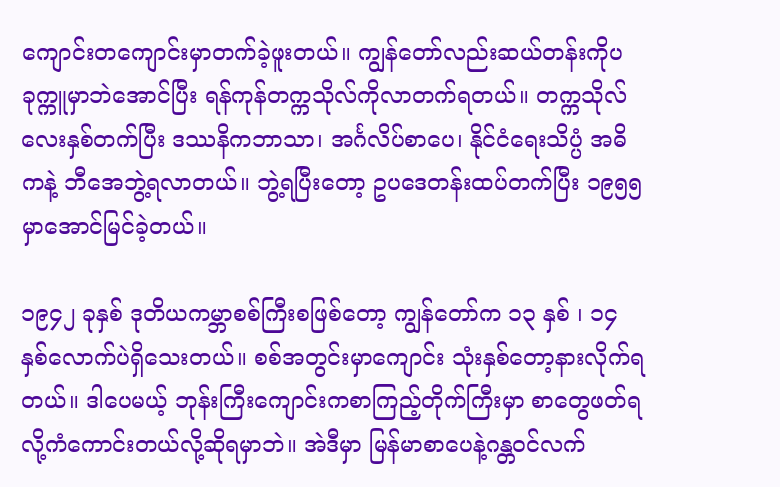ကျောင်းတကျောင်းမှာတက်ခဲ့ဖူးတယ်။ ကျွန်တော်လည်းဆယ်တန်းကိုပခုက္ကူမှာဘဲအောင်ပြီး ရန်ကုန်တက္ကသိုလ်ကိုလာတက်ရတယ်။ တက္ကသိုလ်လေးနှစ်တက်ပြီး ဒဿနိကဘာသာ၊ အင်္ဂလိပ်စာပေ၊ နိုင်ငံရေးသိပ္ပံ အဓိကနဲ့ ဘီအေဘွဲ့ရလာတယ်။ ဘွဲ့ရပြီးတော့ ဥပဒေတန်းထပ်တက်ပြီး ၁၉၅၅ မှာအောင်မြင်ခဲ့တယ်။

၁၉၄၂ ခုနှစ် ဒုတိယကမ္ဘာစစ်ကြီးစဖြစ်တော့ ကျွန်တော်က ၁၃ နှစ် ၊ ၁၄ နှစ်လောက်ပဲရှိသေးတယ်။ စစ်အတွင်းမှာကျောင်း သုံးနှစ်တော့နားလိုက်ရတယ်။ ဒါပေမယ့် ဘုန်းကြီးကျောင်းကစာကြည့်တိုက်ကြီးမှာ စာတွေဖတ်ရလို့ကံကောင်းတယ်လို့ဆိုရမှာဘဲ။ အဲဒီမှာ မြန်မာစာပေနဲ့ဂန္တ၀င်လက်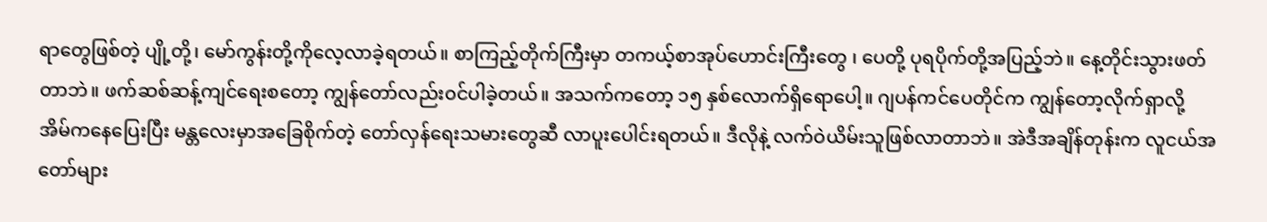ရာတွေဖြစ်တဲ့ ပျို့တို့၊ မော်ကွန်းတို့ကိုလေ့လာခဲ့ရတယ်။ စာကြည့်တိုက်ကြီးမှာ တကယ့်စာအုပ်ဟောင်းကြီးတွေ ၊ ပေတို့ ပုရပိုက်တို့အပြည့်ဘဲ။ နေ့တိုင်းသွားဖတ်တာဘဲ။ ဖက်ဆစ်ဆန့်ကျင်ရေးစတော့ ကျွန်တော်လည်း၀င်ပါခဲ့တယ်။ အသက်ကတော့ ၁၅ နှစ်လောက်ရှိရောပေါ့။ ဂျပန်ကင်ပေတိုင်က ကျွန်တော့လိုက်ရှာလို့ အိမ်ကနေပြေးပြီး မန္တလေးမှာအခြေစိုက်တဲ့ တော်လှန်ရေးသမားတွေဆီ လာပူးပေါင်းရတယ်။ ဒီလိုနဲ့ လက်ဝဲယိမ်းသူဖြစ်လာတာဘဲ။ အဲဒီအချိန်တုန်းက လူငယ်အတော်များ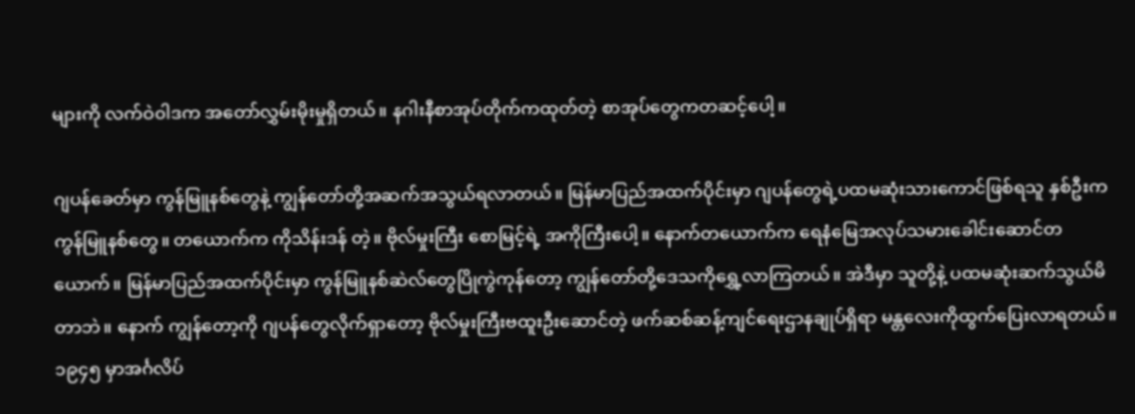များကို လက်ဝဲ၀ါဒက အတော်လွှမ်းမိုးမှုရှိတယ်။ နဂါးနီစာအုပ်တိုက်ကထုတ်တဲ့ စာအုပ်တွေကတဆင့်ပေါ့။

ဂျပန်ခေတ်မှာ ကွန်မြူနစ်တွေနဲ့ ကျွန်တော်တို့အဆက်အသွယ်ရလာတယ်။ မြန်မာပြည်အထက်ပိုင်းမှာ ဂျပန်တွေရဲ့ပထမဆုံးသားကောင်ဖြစ်ရသူ နှစ်ဦးက ကွန်မြူနစ်တွေ။ တယောက်က ကိုသိန်းဒန် တဲ့။ ဗိုလ်မှုးကြီး စောမြင့်ရဲ့ အကိုကြီးပေါ့။ နောက်တယောက်က ရေနံမြေအလုပ်သမားခေါင်းဆောင်တယောက်။ မြန်မာပြည်အထက်ပိုင်းမှာ ကွန်မြူနစ်ဆဲလ်တွေပြိုကွဲကုန်တော့ ကျွန်တော်တို့ဒေသကိုရွှေ့လာကြတယ်။ အဲဒီမှာ သူတို့နဲ့ ပထမဆုံးဆက်သွယ်မိတာဘဲ။ နောက် ကျွန်တော့ကို ဂျပန်တွေလိုက်ရှာတော့ ဗိုလ်မှုးကြီးဗထူးဦးဆောင်တဲ့ ဖက်ဆစ်ဆန့်ကျင်ရေးဌာနချုပ်ရှိရာ မန္တလေးကိုထွက်ပြေးလာရတယ်။ ၁၉၄၅ မှာအင်္ဂလိပ်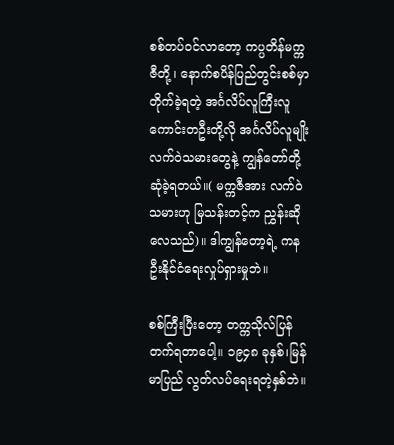စစ်တပ်၀င်လာတော့ ကပ္ပတိန်မက္ကဇီတို့ ၊ နောက်စပိန်ပြည်တွင်းစစ်မှာတိုက်ခဲ့ရတဲ့ အင်္ဂလိပ်လူကြီးလူကောင်းတဦးတို့လို အင်္ဂလိပ်လူမျိုး လက်ဝဲသမားတွေနဲ့ ကျွန်တော်တို့ဆုံခဲ့ရတယ်။( မက္ကဇီအား လက်ဝဲသမားဟု မြသန်းတင့်က ညွှန်းဆိုလေသည်)။ ဒါကျွန်တော့ရဲ့ ကနဦးနိုင်ငံရေးလှုပ်ရှားမှုဘဲ။

စစ်ကြီးပြီးတော့ တက္ကသိုလ်ပြန်တက်ရတာပေါ့။ ၁၉၄၈ ခုနှစ်၊မြန်မာပြည် လွတ်လပ်ရေးရတဲ့နှစ်ဘဲ။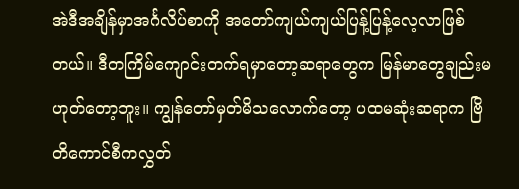အဲဒီအချိန်မှာအင်္ဂလိပ်စာကို အတော်ကျယ်ကျယ်ပြန့်ပြန့်လေ့လာဖြစ်တယ်။ ဒီတကြိမ်ကျောင်းတက်ရမှာတော့ဆရာတွေက မြန်မာတွေချည်းမဟုတ်တော့ဘူး။ ကျွန်တော်မှတ်မိသလောက်တော့ ပထမဆုံးဆရာက ဗြိတိကောင်စီကလွှတ်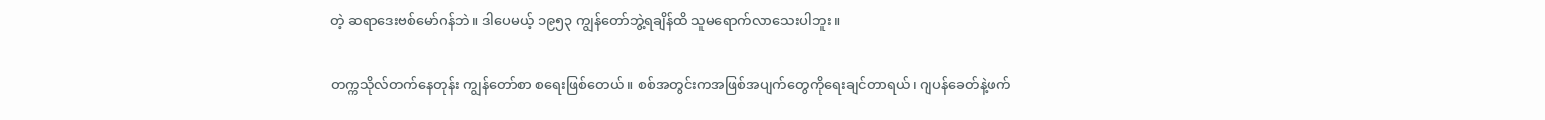တဲ့ ဆရာဒေးဗစ်မော်ဂန်ဘဲ။ ဒါပေမယ့် ၁၉၅၃ ကျွန်တော်ဘွဲ့ရချိန်ထိ သူမရောက်လာသေးပါဘူး။

တက္ကသိုလ်တက်နေတုန်း ကျွန်တော်စာ စရေးဖြစ်တေယ်။ စစ်အတွင်းကအဖြစ်အပျက်တွေကိုရေးချင်တာရယ်၊ ဂျပန်ခေတ်နဲ့ဖက်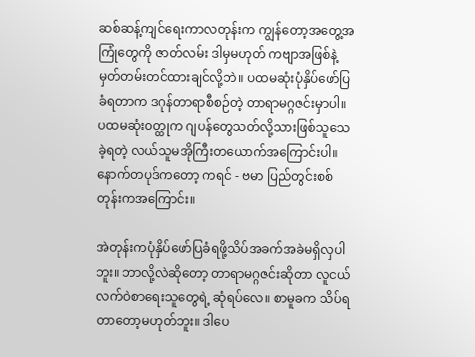ဆစ်ဆန့်ကျင်ရေးကာလတုန်းက ကျွန်တော့အတွေ့အကြုံတွေကို ဇာတ်လမ်း ဒါမှမဟုတ် ကဗျာအဖြစ်နဲ့မှတ်တမ်းတင်ထားချင်လို့ဘဲ။ ပထမဆုံးပုံနှိပ်ဖော်ပြခံရတာက ဒဂုန်တာရာစီစဉ်တဲ့ တာရာမဂ္ဂဇင်းမှာပါ။ ပထမဆုံး၀တ္ထုက ဂျပန်တွေသတ်လို့သားဖြစ်သူသေခဲ့ရတဲ့ လယ်သူမအိုကြီးတယောက်အကြောင်းပါ။ နောက်တပုဒ်ကတော့ ကရင် - ဗမာ ပြည်တွင်းစစ်တုန်းကအကြောင်း။

အဲတုန်းကပုံနှိပ်ဖော်ပြခံရဖို့သိပ်အခက်အခဲမရှိလှပါဘူး။ ဘာလို့လဲဆိုတော့ တာရာမဂ္ဂဇင်းဆိုတာ လူငယ်လက်ဝဲစာရေးသူတွေရဲ့ ဆုံရပ်လေ။ စာမူခက သိပ်ရတာတော့မဟုတ်ဘူး။ ဒါပေ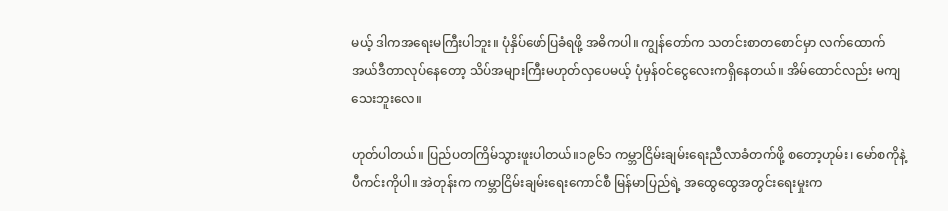မယ့် ဒါကအရေးမကြီးပါဘူး။ ပုံနှိပ်ဖော်ပြခံရဖို့ အဓိကပါ။ ကျွန်တော်က သတင်းစာတစောင်မှာ လက်ထောက်အယ်ဒီတာလုပ်နေတော့ သိပ်အများကြီးမဟုတ်လှပေမယ့် ပုံမှန်၀င်ငွေလေးကရှိနေတယ်။ အိမ်ထောင်လည်း မကျသေးဘူးလေ။

ဟုတ်ပါတယ်။ ပြည်ပတကြိမ်သွားဖူးပါတယ်။၁၉၆၁ ကမ္ဘာငြိမ်းချမ်းရေးညီလာခံတက်ဖို့ စတော့ဟုမ်း၊ မော်စကိုနဲ့ ပီကင်းကိုပါ။ အဲတုန်းက ကမ္ဘာငြိမ်းချမ်းရေးကောင်စီ မြန်မာပြည်ရဲ့ အထွေထွေအတွင်းရေးမှုးက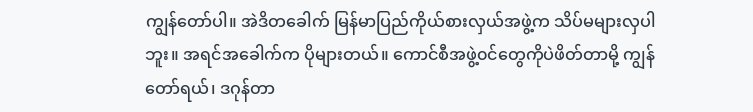ကျွန်တော်ပါ။ အဲဒိတခေါက် မြန်မာပြည်ကိုယ်စားလှယ်အဖွဲ့က သိပ်မများလှပါဘူး။ အရင်အခေါက်က ပိုများတယ်။ ကောင်စီအဖွဲ့၀င်တွေကိုပဲဖိတ်တာမို့ ကျွန်တော်ရယ်၊ ဒဂုန်တာ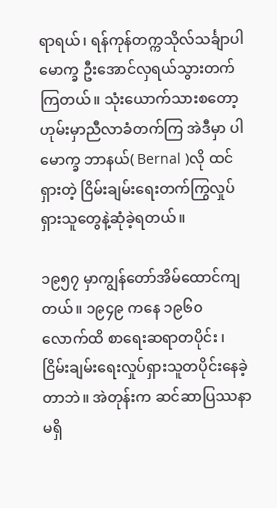ရာရယ်၊ ရန်ကုန်တက္ကသိုလ်သင်္ချာပါမောက္ခ ဦးအောင်လှရယ်သွားတက်ကြတယ်။ သုံးယောက်သားစတော့ဟုမ်းမှာညီလာခံတက်ကြ အဲဒီမှာ ပါမောက္ခ ဘာနယ်( Bernal )လို ထင်ရှားတဲ့ ငြိမ်းချမ်းရေးတက်ကြွလှုပ်ရှားသူတွေနဲ့ဆုံခဲ့ရတယ်။

၁၉၅၇ မှာကျွန်တော်အိမ်ထောင်ကျတယ်။ ၁၉၄၉ ကနေ ၁၉၆၀ လောက်ထိ စာရေးဆရာတပိုင်း ၊ ငြိမ်းချမ်းရေးလှုပ်ရှားသူတပိုင်းနေခဲ့တာဘဲ။ အဲတုန်းက ဆင်ဆာပြဿနာမရှိ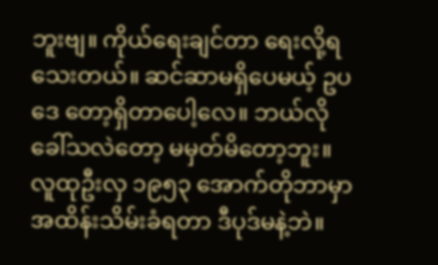ဘူးဗျ။ ကိုယ်ရေးချင်တာ ရေးလို့ရသေးတယ်။ ဆင်ဆာမရှိပေမယ့် ဥပဒေ တော့ရှိတာပေါ့လေ။ ဘယ်လိုခေါ်သလဲတော့ မမှတ်မိတော့ဘူး။ လူထုဦးလှ ၁၉၅၃ အောက်တိုဘာမှာ အထိန်းသိမ်းခံရတာ ဒီပုဒ်မနဲ့ဘဲ။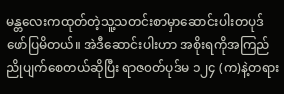မန္တလေးကထုတ်တဲ့သူ့သတင်းစာမှာဆောင်းပါးတပုဒ်ဖော်ပြမိတယ်။ အဲဒီဆောင်းပါးဟာ အစိုးရကိုအကြည်ညိုပျက်စေတယ်ဆိုပြီး ရာဇ၀တ်ပုဒ်မ ၁၂၄ (က)နဲ့တရား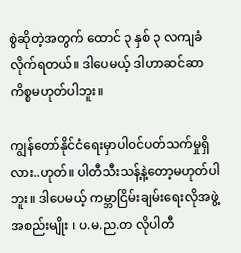စွဲဆိုတဲ့အတွက် ထောင် ၃ နှစ် ၃ လကျခံလိုက်ရတယ်။ ဒါပေမယ့် ဒါဟာဆင်ဆာကိစ္စမဟုတ်ပါဘူး။

ကျွန်တော်နိုင်ငံရေးမှာပါ၀င်ပတ်သက်မှုရှိလား..ဟုတ်။ ပါတီသီးသန့်နဲ့တော့မဟုတ်ပါဘူး။ ဒါပေမယ့် ကမ္ဘာငြိမ်းချမ်းရေးလိုအဖွဲ့အစည်းမျိုး ၊ ပ.မ.ည.တ လိုပါတီ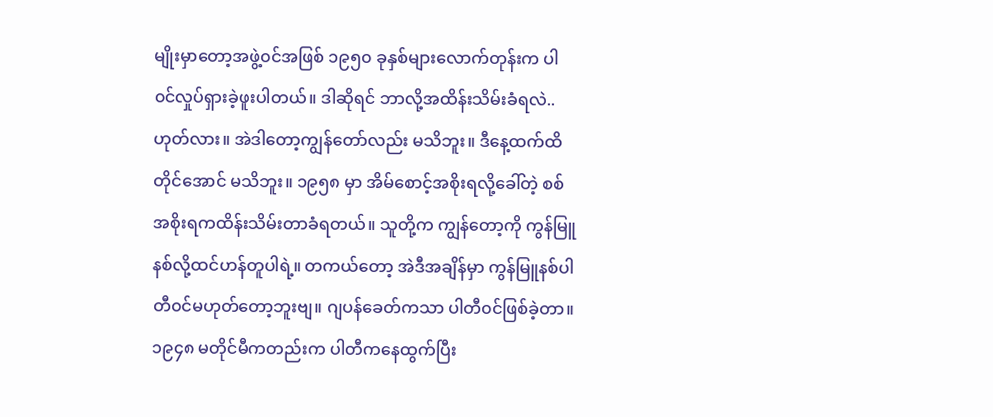မျိုးမှာတော့အဖွဲ့၀င်အဖြစ် ၁၉၅၀ ခုနှစ်များလောက်တုန်းက ပါ၀င်လှုပ်ရှားခဲ့ဖူးပါတယ်။ ဒါဆိုရင် ဘာလို့အထိန်းသိမ်းခံရလဲ..ဟုတ်လား။ အဲဒါတော့ကျွန်တော်လည်း မသိဘူး။ ဒီနေ့ထက်ထိတိုင်အောင် မသိဘူး။ ၁၉၅၈ မှာ အိမ်စောင့်အစိုးရလို့ခေါ်တဲ့ စစ်အစိုးရကထိန်းသိမ်းတာခံရတယ်။ သူတို့က ကျွန်တော့ကို ကွန်မြူနစ်လို့ထင်ဟန်တူပါရဲ့။ တကယ်တော့ အဲဒီအချိန်မှာ ကွန်မြူနစ်ပါတီ၀င်မဟုတ်တော့ဘူးဗျ။ ဂျပန်ခေတ်ကသာ ပါတီ၀င်ဖြစ်ခဲ့တာ။ ၁၉၄၈ မတိုင်မီကတည်းက ပါတီကနေထွက်ပြီး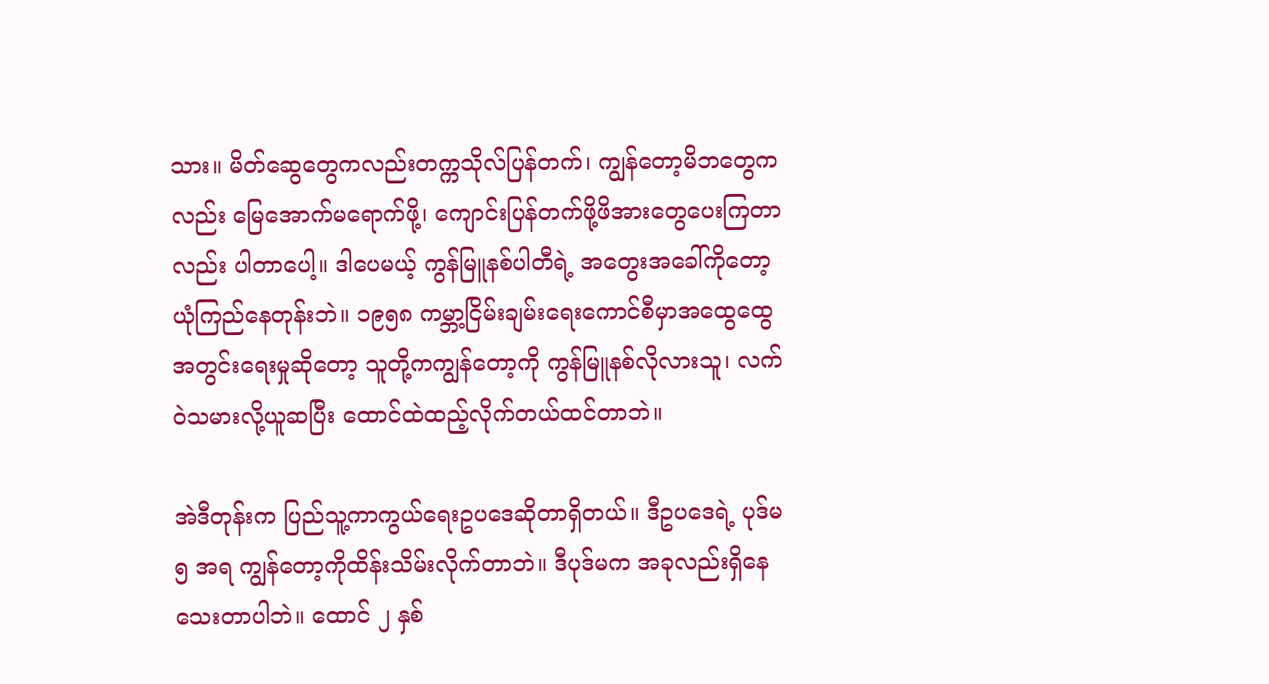သား။ မိတ်ဆွေတွေကလည်းတက္ကသိုလ်ပြန်တက်၊ ကျွန်တော့မိဘတွေကလည်း မြေအောက်မရောက်ဖို့၊ ကျောင်းပြန်တက်ဖို့ဖိအားတွေပေးကြတာလည်း ပါတာပေါ့။ ဒါပေမယ့် ကွန်မြူနစ်ပါတီရဲ့ အတွေးအခေါ်ကိုတော့ ယုံကြည်နေတုန်းဘဲ။ ၁၉၅၈ ကမ္ဘာ့ငြိမ်းချမ်းရေးကောင်စီမှာအထွေထွေအတွင်းရေးမှုဆိုတော့ သူတို့ကကျွန်တော့ကို ကွန်မြူနစ်လိုလားသူ၊ လက်ဝဲသမားလို့ယူဆပြီး ထောင်ထဲထည့်လိုက်တယ်ထင်တာဘဲ။

အဲဒီတုန်းက ပြည်သူ့ကာကွယ်ရေးဥပဒေဆိုတာရှိတယ်။ ဒီဥပဒေရဲ့ ပုဒ်မ ၅ အရ ကျွန်တော့ကိုထိန်းသိမ်းလိုက်တာဘဲ။ ဒီပုဒ်မက အခုလည်းရှိနေသေးတာပါဘဲ။ ထောင် ၂ နှစ်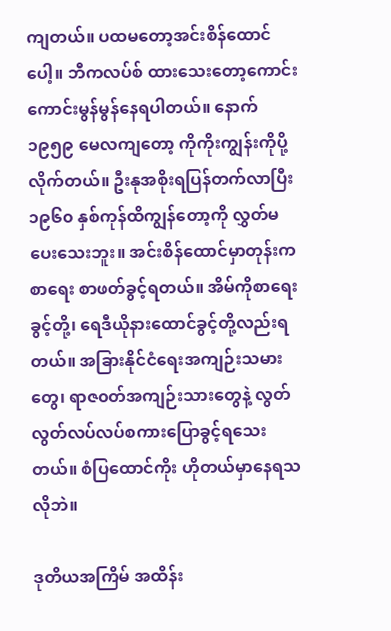ကျတယ်။ ပထမတော့အင်းစိန်ထောင်ပေါ့။ ဘီကလပ်စ် ထားသေးတော့ကောင်းကောင်းမွန်မွန်နေရပါတယ်။ နောက် ၁၉၅၉ မေလကျတော့ ကိုကိုးကျွန်းကိုပို့လိုက်တယ်။ ဦးနုအစိုးရပြန်တက်လာပြီး ၁၉၆၀ နှစ်ကုန်ထိကျွန်တော့ကို လွှတ်မပေးသေးဘူး။ အင်းစိန်ထောင်မှာတုန်းက စာရေး စာဖတ်ခွင့်ရတယ်။ အိမ်ကိုစာရေးခွင့်တို့၊ ရေဒီယိုနားထောင်ခွင့်တို့လည်းရတယ်။ အခြားနိုင်ငံရေးအကျဉ်းသမားတွေ၊ ရာဇ၀တ်အကျဉ်းသားတွေနဲ့ လွတ်လွတ်လပ်လပ်စကားပြောခွင့်ရသေးတယ်။ စံပြထောင်ကိုး ဟိုတယ်မှာနေရသလိုဘဲ။

ဒုတိယအကြိမ် အထိန်း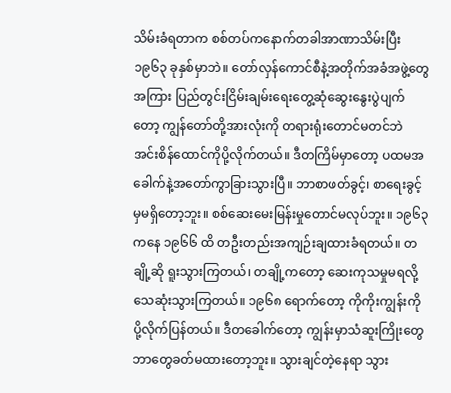သိမ်းခံရတာက စစ်တပ်ကနောက်တခါအာဏာသိမ်းပြီး ၁၉၆၃ ခုနှစ်မှာဘဲ။ တော်လှန်ကောင်စီနဲ့အတိုက်အခံအဖွဲ့တွေအကြား ပြည်တွင်းငြိမ်းချမ်းရေးတွေ့ဆုံဆွေးနွေးပွဲပျက်တော့ ကျွန်တော်တို့အားလုံးကို တရားရုံးတောင်မတင်ဘဲ အင်းစိန်ထောင်ကိုပို့လိုက်တယ်။ ဒီတကြိမ်မှာတော့ ပထမအခေါက်နဲ့အတော်ကွာခြားသွားပြီ။ ဘာစာဖတ်ခွင့်၊ စာရေးခွင့်မှမရှိတော့ဘူး။ စစ်ဆေးမေးမြန်းမှုတောင်မလုပ်ဘူး။ ၁၉၆၃ ကနေ ၁၉၆၆ ထိ တဦးတည်းအကျဉ်းချထားခံရတယ်။ တချို့ဆို ရူးသွားကြတယ်၊ တချို့ကတော့ ဆေးကုသမှုမရလို့ သေဆုံးသွားကြတယ်။ ၁၉၆၈ ရောက်တော့ ကိုကိုးကျွန်းကိုပို့လိုက်ပြန်တယ်။ ဒီတခေါက်တော့ ကျွန်းမှာသံဆူးကြိုးတွေ ဘာတွေခတ်မထားတော့ဘူး။ သွားချင်တဲ့နေရာ သွား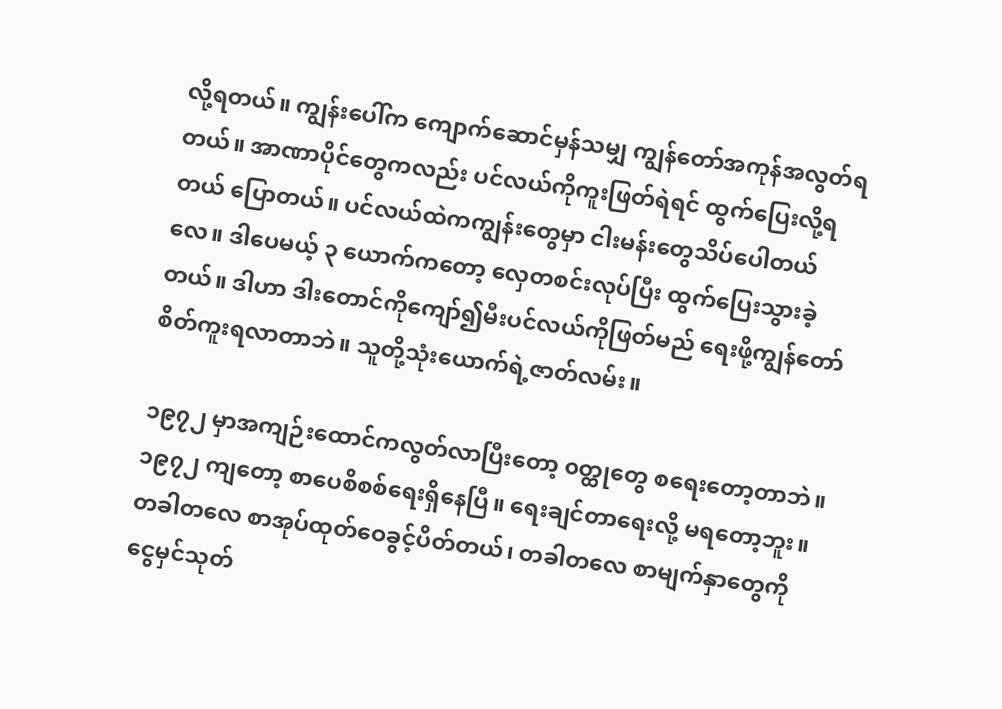လို့ရတယ်။ ကျွန်းပေါ်က ကျောက်ဆောင်မှန်သမျှ ကျွန်တော်အကုန်အလွတ်ရတယ်။ အာဏာပိုင်တွေကလည်း ပင်လယ်ကိုကူးဖြတ်ရဲရင် ထွက်ပြေးလို့ရတယ် ပြောတယ်။ ပင်လယ်ထဲကကျွန်းတွေမှာ ငါးမန်းတွေသိပ်ပေါတယ်လေ။ ဒါပေမယ့် ၃ ယောက်ကတော့ လှေတစင်းလုပ်ပြီး ထွက်ပြေးသွားခဲ့တယ်။ ဒါဟာ ဒါးတောင်ကိုကျော်၍မီးပင်လယ်ကိုဖြတ်မည် ရေးဖို့ကျွန်တော်စိတ်ကူးရလာတာဘဲ။ သူတို့သုံးယောက်ရဲ့ဇာတ်လမ်း။

၁၉၇၂ မှာအကျဉ်းထောင်ကလွတ်လာပြီးတော့ ၀တ္ထုတွေ စရေးတော့တာဘဲ။ ၁၉၇၂ ကျတော့ စာပေစိစစ်ရေးရှိနေပြီ။ ရေးချင်တာရေးလို့ မရတော့ဘူး။ တခါတလေ စာအုပ်ထုတ်ဝေခွင့်ပိတ်တယ်၊ တခါတလေ စာမျက်နှာတွေကို ငွေမှင်သုတ်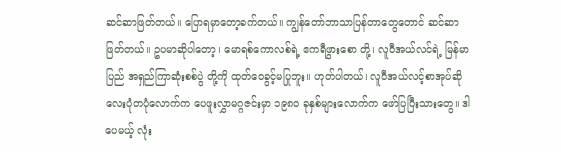ဆင်ဆာဖြတ်တယ်။ ပြောရမှာတော့ခက်တယ်။ ကျွန်တော်ဘာသာပြန်တာတွေတောင် ဆင်ဆာဖြတ်တယ်။ ဥပမာဆိုပါတော့၊ မောရစ်ကောလစ်ရဲ့ ဧကရီဖွားစော တို့၊ လူဝီအယ်လင်ရဲ့ မြန်မာပြည် အရှည်ကြာဆုံးစစ်ပွဲ တို့ကို ထုတ်ဝေခွင့်မပြုဘူး။ ဟုတ်ပါတယ်၊ လူဝီအယ်လင့်စာအုပ်ဆို လေးပုံတပုံလောက်က ပေဖူးလွှာမဂ္ဂဇင်းမှာ ၁၉၈၀ ခုနှစ်များလောက်က ဖော်ပြပြီးသားတွေ။ ဒါပေမယ့် လုံး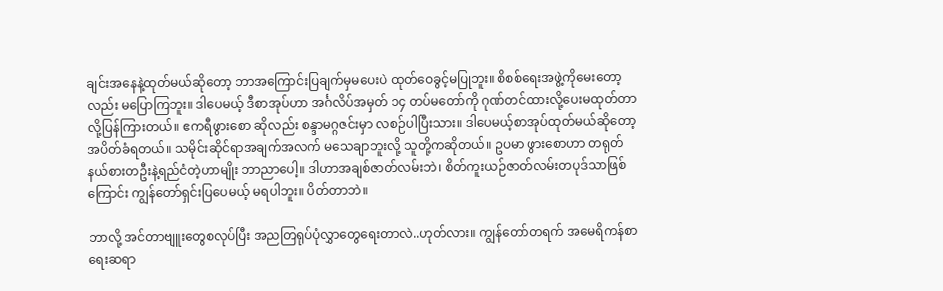ချင်းအနေနဲ့ထုတ်မယ်ဆိုတော့ ဘာအကြောင်းပြချက်မှမပေးပဲ ထုတ်ဝေခွင့်မပြုဘူး။ စိစစ်ရေးအဖွဲ့ကိုမေးတော့လည်း မပြောကြဘူး။ ဒါပေမယ့် ဒီစာအုပ်ဟာ အင်္ဂလိပ်အမှတ် ၁၄ တပ်မတော်ကို ဂုဏ်တင်ထားလို့ပေးမထုတ်တာလို့ပြန်ကြားတယ်။ ဧကရီဖွားစော ဆိုလည်း စန္ဒာမဂ္ဂဇင်းမှာ လစဉ်ပါပြီးသား။ ဒါပေမယ့်စာအုပ်ထုတ်မယ်ဆိုတော့ အပိတ်ခံရတယ်။ သမိုင်းဆိုင်ရာအချက်အလက် မသေချာဘူးလို့ သူတို့ကဆိုတယ်။ ဥပမာ ဖွားစောဟာ တရုတ်နယ်စားတဦးနဲ့ရည်ငံတဲ့ဟာမျိုး ဘာညာပေါ့။ ဒါဟာအချစ်ဇာတ်လမ်းဘဲ၊ စိတ်ကူးယဉ်ဇာတ်လမ်းတပုဒ်သာဖြစ်ကြောင်း ကျွန်တော်ရှင်းပြပေမယ့် မရပါဘူး။ ပိတ်တာဘဲ။

ဘာလို့ အင်တာဗျူးတွေစလုပ်ပြီး အညတြရုပ်ပုံလွှာတွေရေးတာလဲ..ဟုတ်လား။ ကျွန်တော်တရက် အမေရိကန်စာရေးဆရာ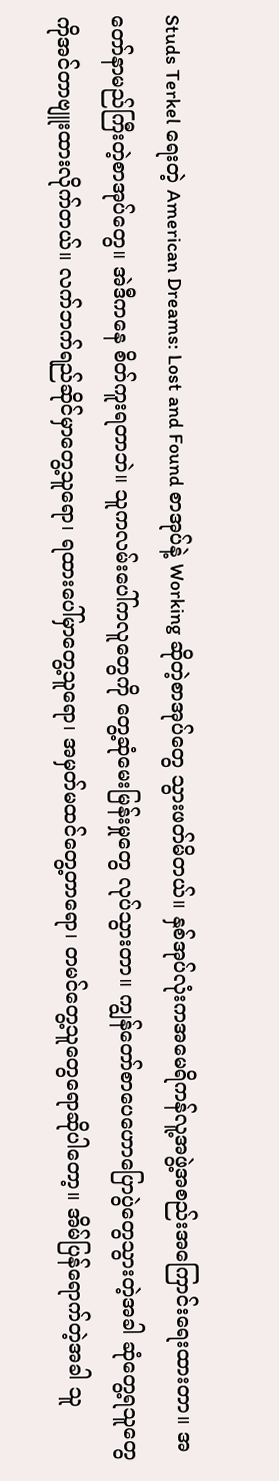Studs Terkel ရေးတဲ့ American Dreams: Lost and Found စာအုပ်နဲ့ Working ဆိုတဲ့စာအုပ်တွေ သွားဖတ်မိတယ်။ နှစ်အုပ်လုံးကအမေရိကန်လူ့အဖွဲ့အစည်းအကြောင်းရေးထားတာ။ အတော်နာမည်ကြီးတဲ့စာအုပ်တွေ။ အဲဒီကနေ စိတ်ကူးရတာဘဲ။ သူကလမ်းပေါ်ကလူတွေကို တွေ့ဆုံမေးမြန်းမှုတွေ လုပ်သွားတာ။ ကျွန်တော်စာပေဟောပြောပွဲတွေသွားတဲ့အခါ ဆုံတွေ့ရသူတွေကိုအင်တာဗျူးထားလိုက်တယ်။ လက်ဘက်ရည်ဆိုင်မှာတွေ့သူရော၊ ရထားပေါ်မှာတွေ့သူရော၊ အမှတ်မထင်တွေ့တာရော၊ တမင်တွေ့သူတွေရောဆိုပါတော့။ အိမ်ပြန်ရောက်တဲ့အခါ သူ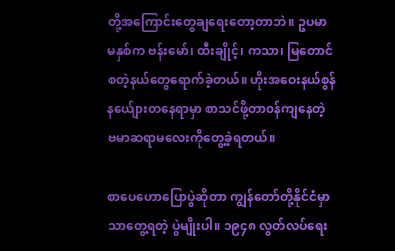တို့အကြောင်းတွေချရေးတော့တာဘဲ။ ဥပမာ မနှစ်က ဗန်းမော်၊ ထီးချိုင့်၊ ကသာ၊ မြတောင် စတဲ့နယ်တွေရောက်ခဲ့တယ်။ ဟိုးအဝေးနယ်စွန်နယ်ျေားတနေရာမှာ စာသင်ဖို့တာ၀န်ကျနေတဲ့ ဗမာဆရာမလေးကိုတွေ့ခဲ့ရတယ်။

စာပေဟောပြောပွဲဆိုတာ ကျွန်တော်တို့နိုင်ငံမှာသာတွေ့ရတဲ့ ပွဲမျိုးပါ။ ၁၉၄၈ လွတ်လပ်ရေး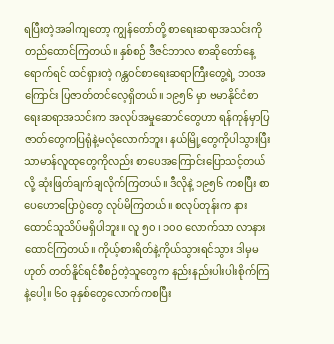ရပြီးတဲ့အခါကျတော့ ကျွန်တော်တို့ စာရေးဆရာအသင်းကိုတည်ထောင်ကြတယ်။ နှစ်စဉ် ဒီဇင်ဘာလ စာဆိုတော်နေ့ရောက်ရင် ထင်ရှားတဲ့ ဂန္တ၀င်စာရေးဆရာကြီးတွေ့ရဲ့ ဘ၀အကြောင်း ပြဇာတ်တင်လေ့ရှိတယ်။ ၁၉၅၆ မှာ ဗမာနိုင်ငံစာရေးဆရာအသင်းက အလုပ်အမှုဆောင်တွေဟာ ရန်ကုန်မှာပြဇာတ်တွေကပြရုံနဲ့မလုံလောက်ဘူး၊ နယ်မြို့တွေကိုပါသွားပြီး သာမာန်လူထုတွေကိုလည်း စာပေအကြောင်းပြောသင့်တယ်လို့ ဆုံးဖြတ်ချက်ချလိုက်ကြတယ်။ ဒီလိုနဲ့ ၁၉၅၆ ကစပြီး စာပေဟောပြောပွဲတွေ လုပ်မိကြတယ်။ စလုပ်တုန်းက နားထောင်သူသိပ်မရှိပါဘူး။ လူ ၅၀ ၊ ၁၀၀ လောက်သာ လာနားထောင်ကြတယ်။ ကိုယ့်စားရိတ်နဲ့ကိုယ်သွားရင်သွား ဒါမှမဟုတ် တတ်နိူင်ရင်စီစဉ်တဲ့သူတွေက နည်းနည်းပါးပါးစိုက်ကြနဲ့ပေါ့။ ၆၀ ခုနှစ်တွေလောက်ကစပြီး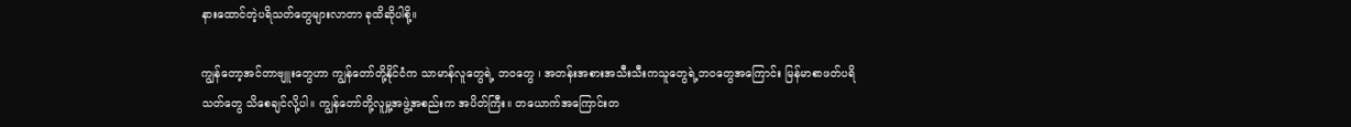နားထောင်တဲ့ပရိသတ်တွေများလာတာ ခုထိဆိုပါစို့။

ကျွန်တော့အင်တာဗျူးတွေဟာ ကျွန်တော်တို့နိုင်ငံက သာမာန်လူတွေရဲ့ ဘဝတွေ ၊ အတန်းအစားအသီးသီးကသူတွေရဲ့ဘဝတွေအကြောင်း မြန်မာစာဖတ်ပရိသတ်တွေ သိစေချင်လို့ပါ။ ကျွန်တော်တို့လူမှု့အဖွဲ့အစည်းက အပိတ်ကြီး။ တယောက်အကြောင်းတ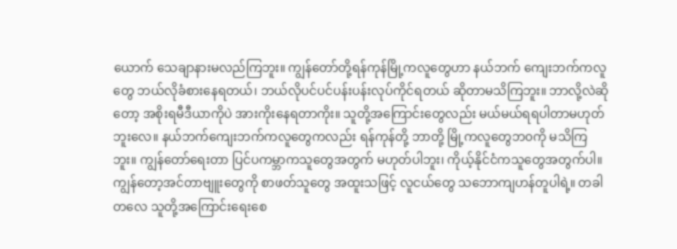ယောက် သေချာနားမလည်ကြဘူး။ ကျွန်တော်တို့ရန်ကုန်မြို့ကလူတွေဟာ နယ်ဘက် ကျေးဘက်ကလူတွေ ဘယ်လိုခံစားနေရတယ်၊ ဘယ်လိုပင်ပင်ပန်းပန်းလုပ်ကိုင်ရတယ် ဆိုတာမသိကြဘူး။ ဘာလို့လဲဆိုတော့ အစိုးရမီဒီယာကိုပဲ အားကိုးနေရတာကိုး။ သူတို့အကြောင်းတွေလည်း မယ်မယ်ရရပါတာမဟုတ်ဘူးလေ။ နယ်ဘက်ကျေးဘက်ကလူတွေကလည်း ရန်ကုန်တို့ ဘာတို့ မြို့ကလူတွေဘ၀ကို မသိကြဘူး။ ကျွန်တော်ရေးတာ ပြင်ပကမ္ဘာကသူတွေအတွက် မဟုတ်ပါဘူး၊ ကိုယ့်နိုင်ငံကသူတွေအတွက်ပါ။ ကျွန်တော့အင်တာဗျူးတွေကို စာဖတ်သူတွေ အထူးသဖြင့် လူငယ်တွေ သဘောကျဟန်တူပါရဲ့။ တခါတလေ သူတို့အကြောင်းရေးစေ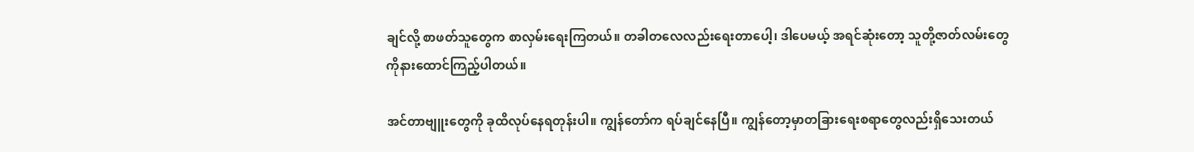ချင်လို့ စာဖတ်သူတွေက စာလှမ်းရေးကြတယ်။ တခါတလေလည်းရေးတာပေါ့၊ ဒါပေမယ့် အရင်ဆုံးတော့ သူတို့ဇာတ်လမ်းတွေကိုနားထောင်ကြည့်ပါတယ်။

အင်တာဗျူးတွေကို ခုထိလုပ်နေရတုန်းပါ။ ကျွန်တော်က ရပ်ချင်နေပြီ။ ကျွန်တော့မှာတခြားရေးစရာတွေလည်းရှိသေးတယ်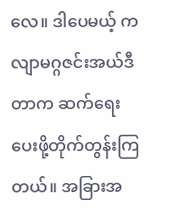လေ။ ဒါပေမယ့် ကလျာမဂ္ဂဇင်းအယ်ဒီတာက ဆက်ရေးပေးဖို့တိုက်တွန်းကြတယ်။ အခြားအ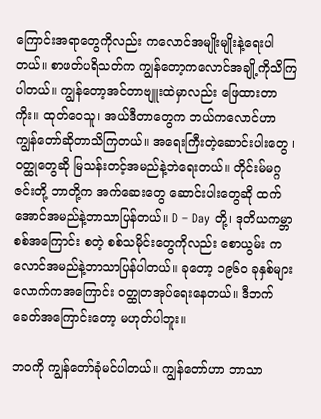ကြောင်းအရာတွေကိုလည်း ကလောင်အမျိုးမျိုးနဲ့ရေးပါတယ်။ စာဖတ်ပရိသတ်က ကျွန်တော့ကလောင်အချို့ကိုသိကြပါတယ်။ ကျွန်တော့အင်တာဗျူးထဲမှာလည်း ဖြေထားတာကိုး။ ထုတ်ဝေသူ၊ အယ်ဒီတာတွေက ဘယ်ကလောင်ဟာ ကျွန်တော်ဆိုတာသိကြတယ်။ အရေးကြီးတဲ့ဆောင်းပါးတွေ ၊ ၀တ္ထုတွေဆို မြသန်းတင့်အမည်နဲ့ဘဲရေးတယ်။ တိုင်းမ်မဂ္ဂဇင်းတို့ ဘာတို့က အက်ဆေးတွေ ဆောင်းပါးတွေဆို ထက်အောင်အမည်နဲ့ဘာသာပြန်တယ်။ D – Day တို့၊ ဒုတိယကမ္ဘာစစ်အကြောင်း စတဲ့ စစ်သမိုင်းတွေကိုလည်း စောယွမ်း ကလောင်အမည်နဲ့ဘာသာပြန်ပါတယ်။ ခုတော့ ၁၉၆၀ ခုနှစ်များလောက်ကအကြောင်း ၀တ္ထုတအုပ်ရေးနေတယ်။ ဒီဘက်ခေတ်အကြောင်းတော့ မဟုတ်ပါဘူး။

ဘ၀ကို ကျွန်တော်ခုံမင်ပါတယ်။ ကျွန်တော်ဟာ ဘာသာ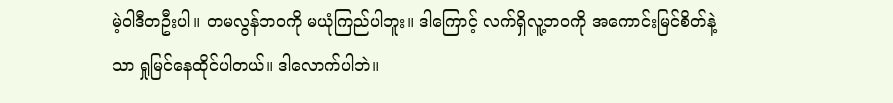မဲ့ဝါဒီတဦးပါ။ တမလွန်ဘ၀ကို မယုံကြည်ပါဘူး။ ဒါကြောင့် လက်ရှိလူ့ဘ၀ကို အကောင်းမြင်စိတ်နဲ့သာ ရှုမြင်နေထိုင်ပါတယ်။ ဒါလောက်ပါဘဲ။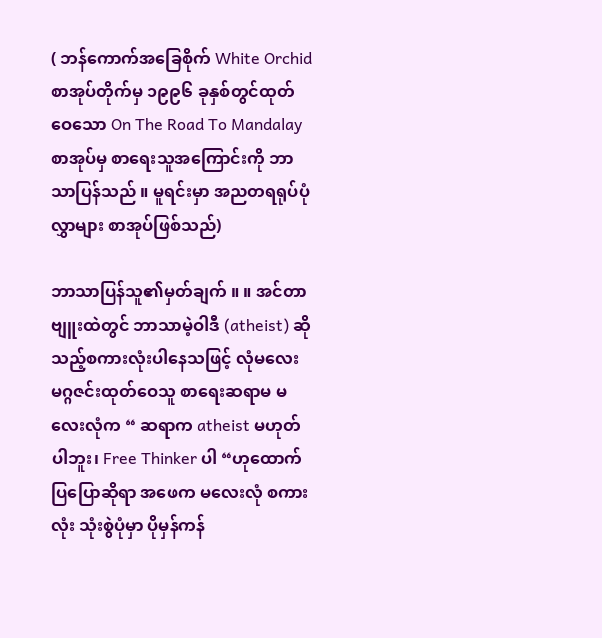( ဘန်ကောက်အခြေစိုက် White Orchid စာအုပ်တိုက်မှ ၁၉၉၆ ခုနှစ်တွင်ထုတ်ဝေသော On The Road To Mandalay စာအုပ်မှ စာရေးသူအကြောင်းကို ဘာသာပြန်သည် ။ မူရင်းမှာ အညတရရုပ်ပုံလွှာများ စာအုပ်ဖြစ်သည်)

ဘာသာပြန်သူ၏မှတ်ချက် ။ ။ အင်တာဗျူးထဲတွင် ဘာသာမဲ့ဝါဒီ (atheist) ဆိုသည့်စကားလုံးပါနေသဖြင့် လုံမလေးမဂ္ဂဇင်းထုတ်ဝေသူ စာရေးဆရာမ မလေးလုံက “ ဆရာက atheist မဟုတ်ပါဘူး၊ Free Thinker ပါ “ဟုထောက်ပြပြောဆိုရာ အဖေက မလေးလုံ စကားလုံး သုံးစွဲပုံမှာ ပိုမှန်ကန်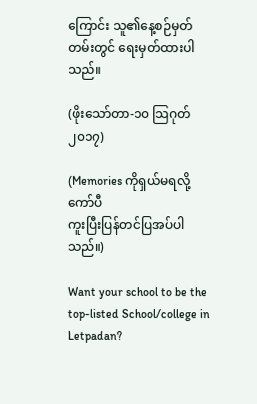ကြောင်း သူ၏နေ့စဉ်မှတ်တမ်းတွင် ရေးမှတ်ထားပါသည်။

(ဖိုးသော်တာ-၁၀ သြဂုတ် ၂၀၁၇)

(Memories ကိုရှယ်မရလို့ကော်ပီ
ကူးပြီးပြန်တင်ပြအပ်ပါသည်။)

Want your school to be the top-listed School/college in Letpadan?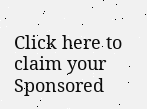Click here to claim your Sponsored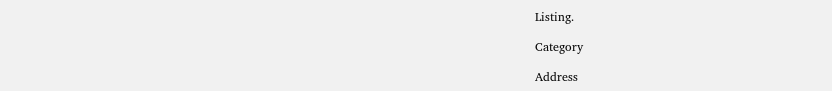Listing.

Category

Address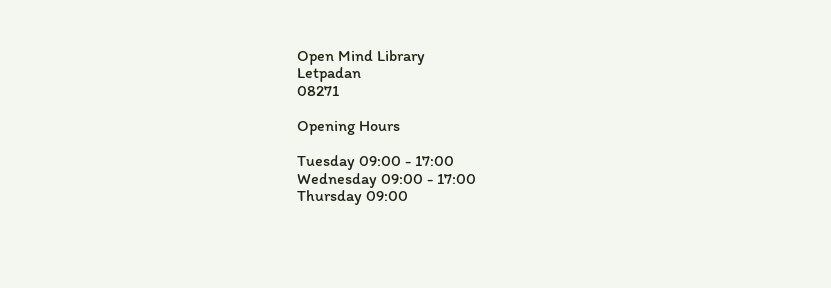Open Mind Library
Letpadan
08271

Opening Hours

Tuesday 09:00 - 17:00
Wednesday 09:00 - 17:00
Thursday 09:00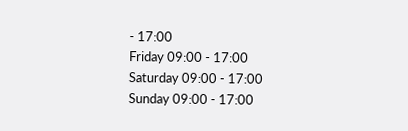- 17:00
Friday 09:00 - 17:00
Saturday 09:00 - 17:00
Sunday 09:00 - 17:00